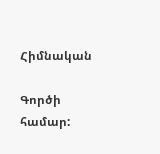Հիմնական

Գործի համար: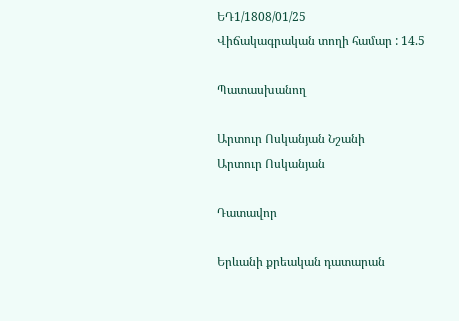ԵԴ1/1808/01/25
Վիճակագրական տողի համար : 14.5

Պատասխանող

Արտուր Ոսկանյան Նշանի
Արտուր Ոսկանյան

Դատավոր

Երևանի քրեական դատարան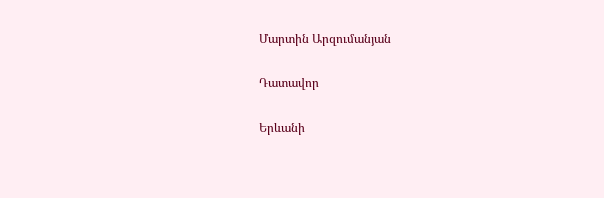Մարտին Արզումանյան

Դատավոր

Երևանի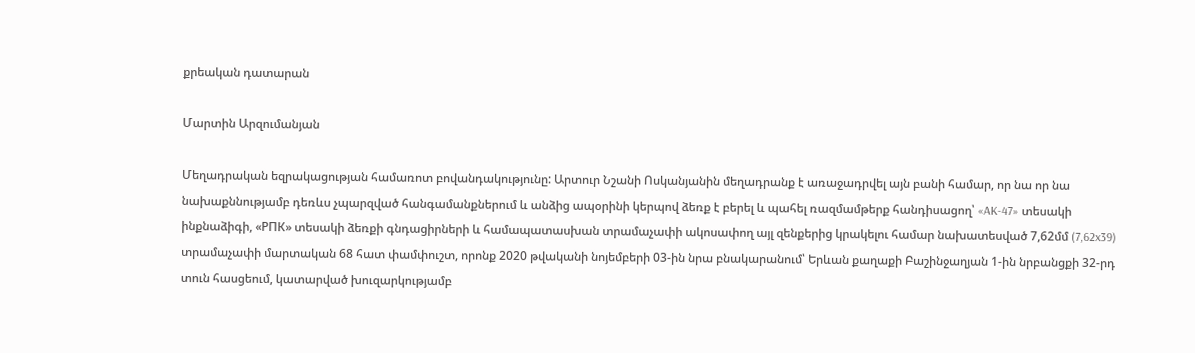քրեական դատարան

Մարտին Արզումանյան

Մեղադրական եզրակացության համառոտ բովանդակությունը: Արտուր Նշանի Ոսկանյանին մեղադրանք է առաջադրվել այն բանի համար, որ նա որ նա նախաքննությամբ դեռևս չպարզված հանգամանքներում և անձից ապօրինի կերպով ձեռք է բերել և պահել ռազմամթերք հանդիսացող՝ «AK-47» տեսակի ինքնաձիգի, «РПК» տեսակի ձեռքի գնդացիրների և համապատասխան տրամաչափի ակոսափող այլ զենքերից կրակելու համար նախատեսված 7,62մմ (7,62x39) տրամաչափի մարտական 68 հատ փամփուշտ, որոնք 2020 թվականի նոյեմբերի 03-ին նրա բնակարանում՝ Երևան քաղաքի Բաշինջաղյան 1-ին նրբանցքի 32-րդ տուն հասցեում, կատարված խուզարկությամբ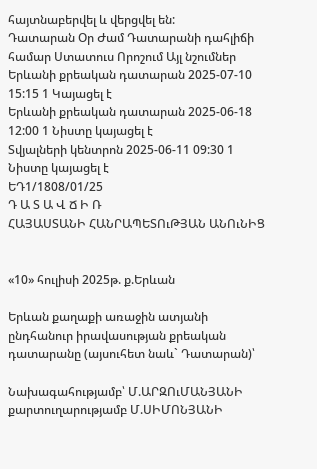հայտնաբերվել և վերցվել են:
Դատարան Օր Ժամ Դատարանի դահլիճի համար Ստատուս Որոշում Այլ նշումներ
Երևանի քրեական դատարան 2025-07-10 15:15 1 Կայացել է
Երևանի քրեական դատարան 2025-06-18 12:00 1 Նիստը կայացել է
Տվյալների կենտրոն 2025-06-11 09:30 1 Նիստը կայացել է
ԵԴ1/1808/01/25
Դ Ա Տ Ա Վ Ճ Ի Ռ
ՀԱՅԱՍՏԱՆԻ ՀԱՆՐԱՊԵՏՈւԹՅԱՆ ԱՆՈւՆԻՑ


«10» հուլիսի 2025թ. ք.Երևան

Երևան քաղաքի առաջին ատյանի ընդհանուր իրավասության քրեական դատարանը (այսուհետ նաև` Դատարան)՝

Նախագահությամբ՝ Մ.ԱՐԶՈւՄԱՆՅԱՆԻ
քարտուղարությամբ Մ.ՍԻՄՈՆՅԱՆԻ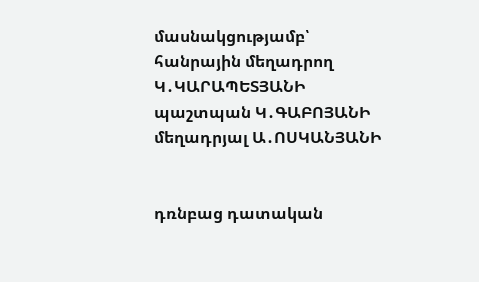մասնակցությամբ՝
հանրային մեղադրող Կ․ԿԱՐԱՊԵՏՅԱՆԻ
պաշտպան Կ․ԳԱԲՈՅԱՆԻ
մեղադրյալ Ա․ՈՍԿԱՆՅԱՆԻ


դռնբաց դատական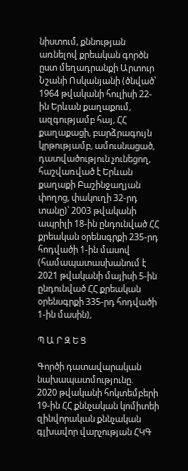նիստում, քննության առնելով քրեական գործն ըստ մեղադրանքի Արտուր Նշանի Ոսկանյանի (ծնված՝ 1964 թվականի հուլիսի 22-ին Երևան քաղաքում, ազգությամբ հայ, ՀՀ քաղաքացի, բարձրագույն կրթությամբ, ամուսնացած, դատվածություն չունեցող, հաշվառված է Երևան քաղաքի Բաշինջաղյան փողոց, փակուղի 32-րդ տանը)՝ 2003 թվականի ապրիլի 18-ին ընդունված ՀՀ քրեական օրենսգրքի 235-րդ հոդվածի 1-ին մասով (համապատասխանում է 2021 թվականի մայիսի 5-ին ընդունված ՀՀ քրեական օրենսգրքի 335-րդ հոդվածի 1-ին մասին),

Պ Ա Ր Զ Ե Ց

Գործի դատավարական նախապատմությունը.
2020 թվականի հոկտեմբերի 19-ին ՀՀ քննչական կոմիտեի զինվորական քննչական գլխավոր վարչության ՀԿԳ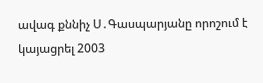ավագ քննիչ Ս․Գասպարյանը որոշում է կայացրել 2003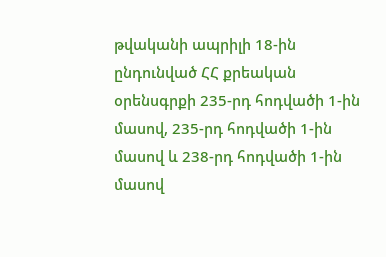թվականի ապրիլի 18-ին ընդունված ՀՀ քրեական օրենսգրքի 235-րդ հոդվածի 1-ին մասով, 235-րդ հոդվածի 1-ին մասով և 238-րդ հոդվածի 1-ին մասով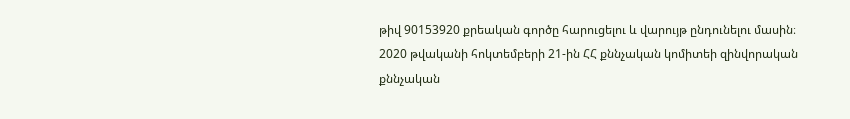թիվ 90153920 քրեական գործը հարուցելու և վարույթ ընդունելու մասին։
2020 թվականի հոկտեմբերի 21-ին ՀՀ քննչական կոմիտեի զինվորական քննչական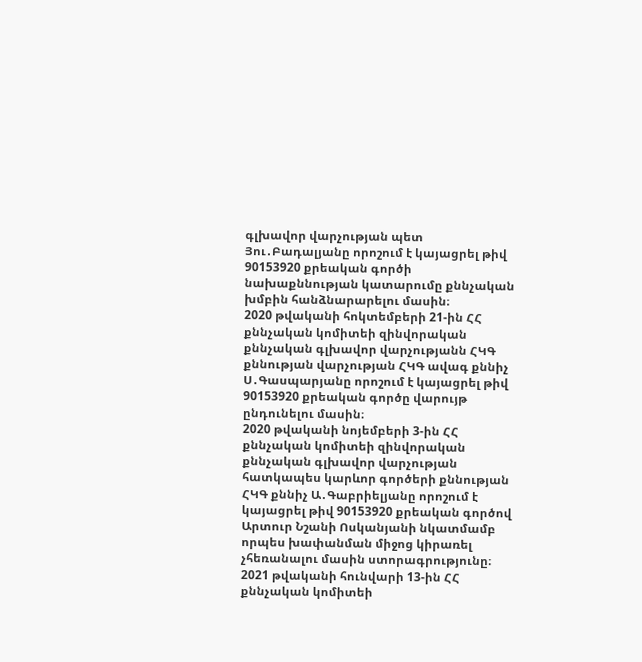գլխավոր վարչության պետ Յու․Բադալյանը որոշում է կայացրել թիվ 90153920 քրեական գործի նախաքննության կատարումը քննչական խմբին հանձնարարելու մասին։
2020 թվականի հոկտեմբերի 21-ին ՀՀ քննչական կոմիտեի զինվորական քննչական գլխավոր վարչությանն ՀԿԳ քննության վարչության ՀԿԳ ավագ քննիչ Ս․Գասպարյանը որոշում է կայացրել թիվ 90153920 քրեական գործը վարույթ ընդունելու մասին։
2020 թվականի նոյեմբերի 3-ին ՀՀ քննչական կոմիտեի զինվորական քննչական գլխավոր վարչության հատկապես կարևոր գործերի քննության ՀԿԳ քննիչ Ա․Գաբրիելյանը որոշում է կայացրել թիվ 90153920 քրեական գործով Արտուր Նշանի Ոսկանյանի նկատմամբ որպես խափանման միջոց կիրառել չհեռանալու մասին ստորագրությունը։
2021 թվականի հունվարի 13-ին ՀՀ քննչական կոմիտեի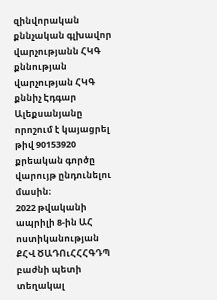զինվորական քննչական գլխավոր վարչությանն ՀԿԳ քննության վարչության ՀԿԳ քննիչ Էդգար Ալեքսանյանը որոշում է կայացրել թիվ 90153920 քրեական գործը վարույթ ընդունելու մասին։
2022 թվականի ապրիլի 8-ին ԱՀ ոստիկանության ՔՀՎ ԾԱԴՈւՀՀՀԳԴՊ բաժնի պետի տեղակալ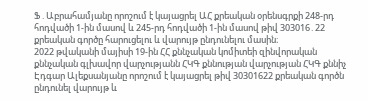Ֆ․Աբրահամյանը որոշում է կայացրել ԱՀ քրեական օրենսգրքի 248-րդ հոդվածի 1-ին մասով և 245-րդ հոդվածի 1-ին մասով թիվ 303016․22 քրեական գործը հարուցելու և վարույթ ընդունելու մասին։
2022 թվականի մայիսի 19-ին ՀՀ քննչական կոմիտեի զինվորական քննչական գլխավոր վարչությանն ՀԿԳ քննության վարչության ՀԿԳ քննիչ Էդգար Ալեքսանյանը որոշում է կայացրել թիվ 30301622 քրեական գործն ընդունել վարույթ և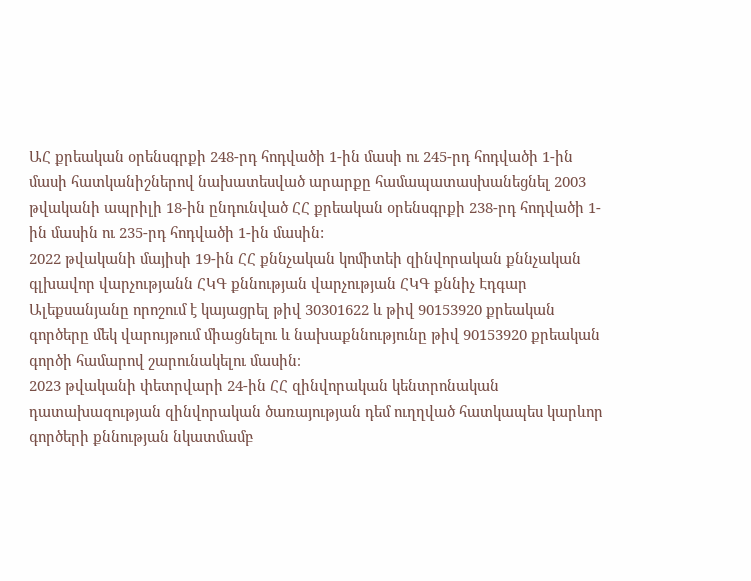ԱՀ քրեական օրենսգրքի 248-րդ հոդվածի 1-ին մասի ու 245-րդ հոդվածի 1-ին մասի հատկանիշներով նախատեսված արարքը համապատասխանեցնել 2003 թվականի ապրիլի 18-ին ընդունված ՀՀ քրեական օրենսգրքի 238-րդ հոդվածի 1-ին մասին ու 235-րդ հոդվածի 1-ին մասին:
2022 թվականի մայիսի 19-ին ՀՀ քննչական կոմիտեի զինվորական քննչական գլխավոր վարչությանն ՀԿԳ քննության վարչության ՀԿԳ քննիչ Էդգար Ալեքսանյանը որոշում է կայացրել թիվ 30301622 և թիվ 90153920 քրեական գործերը մեկ վարույթում միացնելու և նախաքննությունը թիվ 90153920 քրեական գործի համարով շարունակելու մասին։
2023 թվականի փետրվարի 24-ին ՀՀ զինվորական կենտրոնական դատախազության զինվորական ծառայության դեմ ուղղված հատկապես կարևոր գործերի քննության նկատմամբ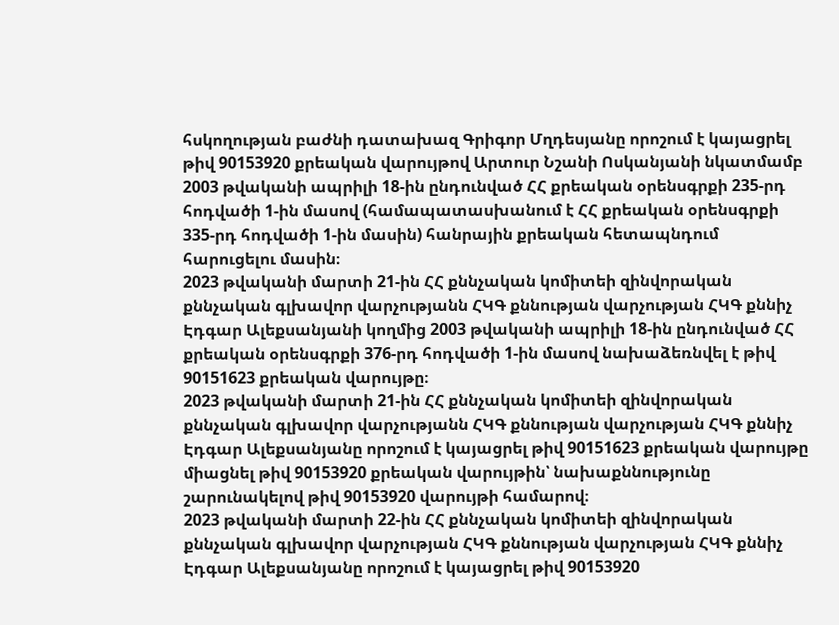հսկողության բաժնի դատախազ Գրիգոր Մղդեսյանը որոշում է կայացրել թիվ 90153920 քրեական վարույթով Արտուր Նշանի Ոսկանյանի նկատմամբ 2003 թվականի ապրիլի 18-ին ընդունված ՀՀ քրեական օրենսգրքի 235-րդ հոդվածի 1-ին մասով (համապատասխանում է ՀՀ քրեական օրենսգրքի 335-րդ հոդվածի 1-ին մասին) հանրային քրեական հետապնդում հարուցելու մասին։
2023 թվականի մարտի 21-ին ՀՀ քննչական կոմիտեի զինվորական քննչական գլխավոր վարչությանն ՀԿԳ քննության վարչության ՀԿԳ քննիչ Էդգար Ալեքսանյանի կողմից 2003 թվականի ապրիլի 18-ին ընդունված ՀՀ քրեական օրենսգրքի 376-րդ հոդվածի 1-ին մասով նախաձեռնվել է թիվ 90151623 քրեական վարույթը։
2023 թվականի մարտի 21-ին ՀՀ քննչական կոմիտեի զինվորական քննչական գլխավոր վարչությանն ՀԿԳ քննության վարչության ՀԿԳ քննիչ Էդգար Ալեքսանյանը որոշում է կայացրել թիվ 90151623 քրեական վարույթը միացնել թիվ 90153920 քրեական վարույթին՝ նախաքննությունը շարունակելով թիվ 90153920 վարույթի համարով։
2023 թվականի մարտի 22-ին ՀՀ քննչական կոմիտեի զինվորական քննչական գլխավոր վարչության ՀԿԳ քննության վարչության ՀԿԳ քննիչ Էդգար Ալեքսանյանը որոշում է կայացրել թիվ 90153920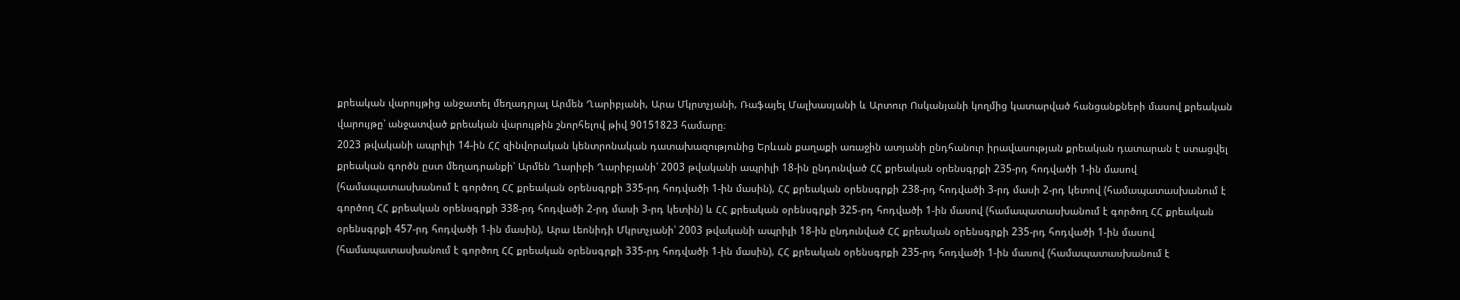քրեական վարույթից անջատել մեղադրյալ Արմեն Ղարիբյանի, Արա Մկրտչյանի, Ռաֆայել Մալխասյանի և Արտուր Ոսկանյանի կողմից կատարված հանցանքների մասով քրեական վարույթը՝ անջատված քրեական վարույթին շնորհելով թիվ 90151823 համարը։
2023 թվականի ապրիլի 14-ին ՀՀ զինվորական կենտրոնական դատախազությունից Երևան քաղաքի առաջին ատյանի ընդհանուր իրավասության քրեական դատարան է ստացվել քրեական գործն ըստ մեղադրանքի՝ Արմեն Ղարիբի Ղարիբյանի՝ 2003 թվականի ապրիլի 18-ին ընդունված ՀՀ քրեական օրենսգրքի 235-րդ հոդվածի 1-ին մասով (համապատասխանում է գործող ՀՀ քրեական օրենսգրքի 335-րդ հոդվածի 1-ին մասին), ՀՀ քրեական օրենսգրքի 238-րդ հոդվածի 3-րդ մասի 2-րդ կետով (համապատասխանում է գործող ՀՀ քրեական օրենսգրքի 338-րդ հոդվածի 2-րդ մասի 3-րդ կետին) և ՀՀ քրեական օրենսգրքի 325-րդ հոդվածի 1-ին մասով (համապատասխանում է գործող ՀՀ քրեական օրենսգրքի 457-րդ հոդվածի 1-ին մասին), Արա Լեոնիդի Մկրտչյանի՝ 2003 թվականի ապրիլի 18-ին ընդունված ՀՀ քրեական օրենսգրքի 235-րդ հոդվածի 1-ին մասով (համապատասխանում է գործող ՀՀ քրեական օրենսգրքի 335-րդ հոդվածի 1-ին մասին), ՀՀ քրեական օրենսգրքի 235-րդ հոդվածի 1-ին մասով (համապատասխանում է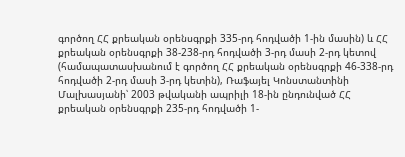գործող ՀՀ քրեական օրենսգրքի 335-րդ հոդվածի 1-ին մասին) և ՀՀ քրեական օրենսգրքի 38-238-րդ հոդվածի 3-րդ մասի 2-րդ կետով (համապատասխանում է գործող ՀՀ քրեական օրենսգրքի 46-338-րդ հոդվածի 2-րդ մասի 3-րդ կետին), Ռաֆայել Կոնստանտինի Մալխասյանի՝ 2003 թվականի ապրիլի 18-ին ընդունված ՀՀ քրեական օրենսգրքի 235-րդ հոդվածի 1-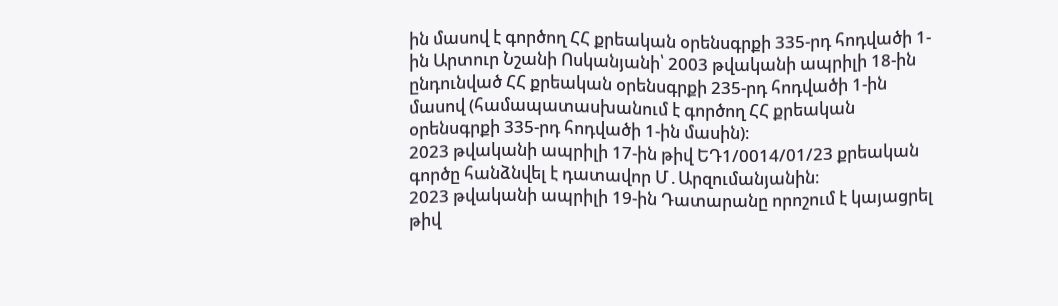ին մասով է գործող ՀՀ քրեական օրենսգրքի 335-րդ հոդվածի 1-ին Արտուր Նշանի Ոսկանյանի՝ 2003 թվականի ապրիլի 18-ին ընդունված ՀՀ քրեական օրենսգրքի 235-րդ հոդվածի 1-ին մասով (համապատասխանում է գործող ՀՀ քրեական օրենսգրքի 335-րդ հոդվածի 1-ին մասին)։
2023 թվականի ապրիլի 17-ին թիվ ԵԴ1/0014/01/23 քրեական գործը հանձնվել է դատավոր Մ․Արզումանյանին։
2023 թվականի ապրիլի 19-ին Դատարանը որոշում է կայացրել թիվ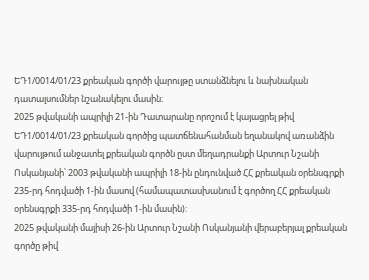ԵԴ1/0014/01/23 քրեական գործի վարույթը ստանձնելու և նախնական դատալսումներ նշանակելու մասին։
2025 թվականի ապրիլի 21-ին Դատարանը որոշում է կայացրել թիվ ԵԴ1/0014/01/23 քրեական գործից պատճենահանման եղանակով առանձին վարույթում անջատել քրեական գործն ըստ մեղադրանքի Արտուր Նշանի Ոսկանյանի՝ 2003 թվականի ապրիլի 18-ին ընդունված ՀՀ քրեական օրենսգրքի 235-րդ հոդվածի 1-ին մասով (համապատասխանում է գործող ՀՀ քրեական օրենսգրքի 335-րդ հոդվածի 1-ին մասին):
2025 թվականի մայիսի 26-ին Արտուր Նշանի Ոսկանյանի վերաբերյալ քրեական գործը թիվ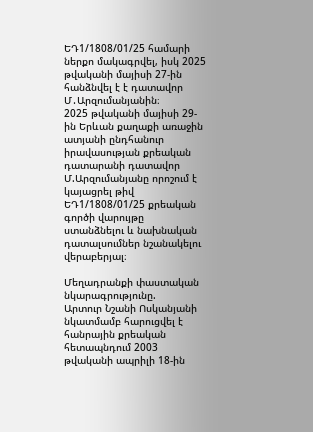ԵԴ1/1808/01/25 համարի ներքո մակագրվել, իսկ 2025 թվականի մայիսի 27-ին հանձնվել է է դատավոր Մ․Արզումանյանին։
2025 թվականի մայիսի 29-ին Երևան քաղաքի առաջին ատյանի ընդհանուր իրավասության քրեական դատարանի դատավոր Մ.Արզումանյանը որոշում է կայացրել թիվ ԵԴ1/1808/01/25 քրեական գործի վարույթը ստանձնելու և նախնական դատալսումներ նշանակելու վերաբերյալ։

Մեղադրանքի փաստական նկարագրությունը.
Արտուր Նշանի Ոսկանյանի նկատմամբ հարուցվել է հանրային քրեական հետապնդում 2003 թվականի ապրիլի 18-ին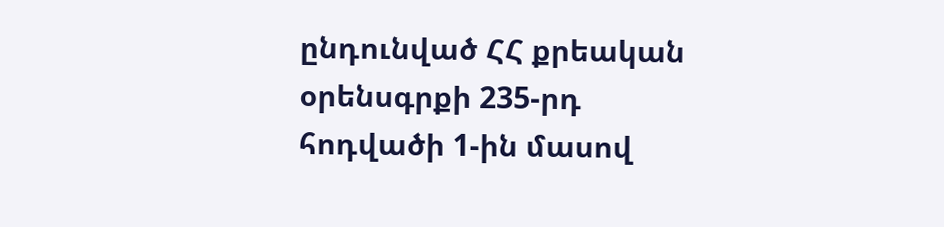ընդունված ՀՀ քրեական օրենսգրքի 235-րդ հոդվածի 1-ին մասով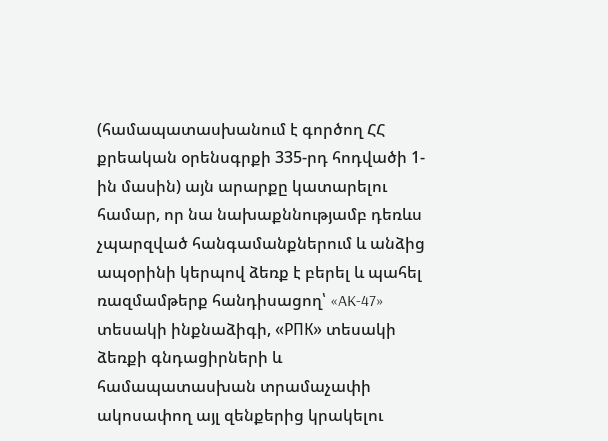(համապատասխանում է գործող ՀՀ քրեական օրենսգրքի 335-րդ հոդվածի 1-ին մասին) այն արարքը կատարելու համար, որ նա նախաքննությամբ դեռևս չպարզված հանգամանքներում և անձից ապօրինի կերպով ձեռք է բերել և պահել ռազմամթերք հանդիսացող՝ «AK-47» տեսակի ինքնաձիգի, «РПК» տեսակի ձեռքի գնդացիրների և համապատասխան տրամաչափի ակոսափող այլ զենքերից կրակելու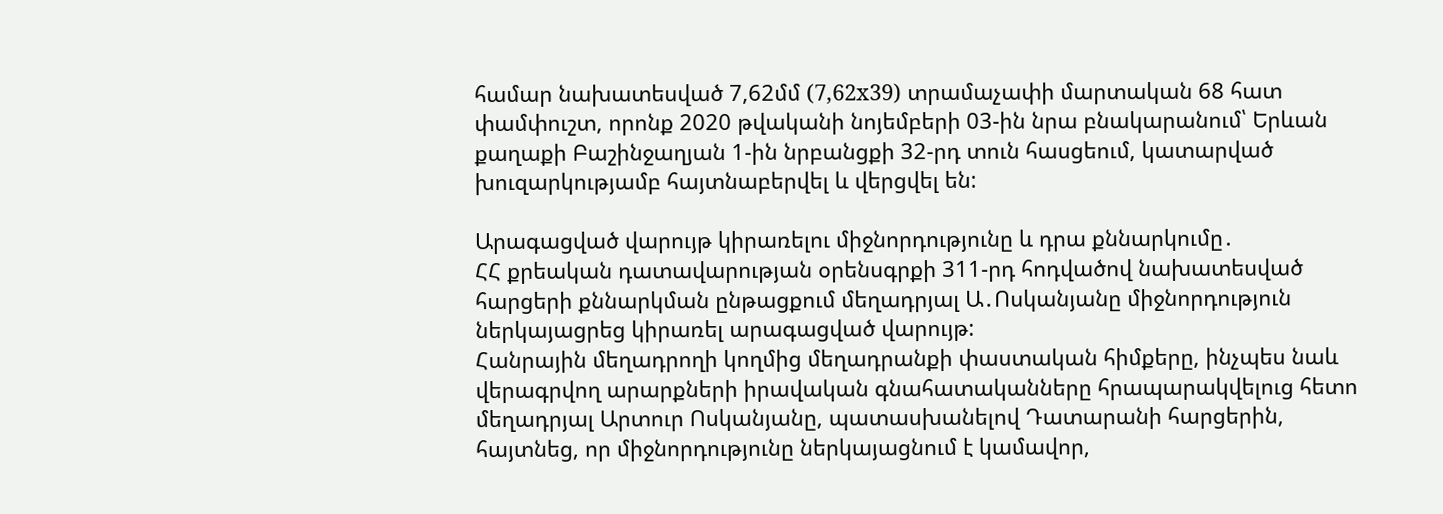համար նախատեսված 7,62մմ (7,62x39) տրամաչափի մարտական 68 հատ փամփուշտ, որոնք 2020 թվականի նոյեմբերի 03-ին նրա բնակարանում՝ Երևան քաղաքի Բաշինջաղյան 1-ին նրբանցքի 32-րդ տուն հասցեում, կատարված խուզարկությամբ հայտնաբերվել և վերցվել են:

Արագացված վարույթ կիրառելու միջնորդությունը և դրա քննարկումը․
ՀՀ քրեական դատավարության օրենսգրքի 311-րդ հոդվածով նախատեսված հարցերի քննարկման ընթացքում մեղադրյալ Ա․Ոսկանյանը միջնորդություն ներկայացրեց կիրառել արագացված վարույթ:
Հանրային մեղադրողի կողմից մեղադրանքի փաստական հիմքերը, ինչպես նաև վերագրվող արարքների իրավական գնահատականները հրապարակվելուց հետո մեղադրյալ Արտուր Ոսկանյանը, պատասխանելով Դատարանի հարցերին, հայտնեց, որ միջնորդությունը ներկայացնում է կամավոր,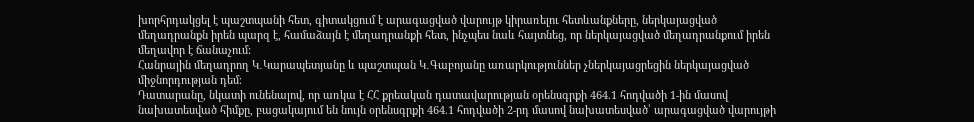խորհրդակցել է պաշտպանի հետ, գիտակցում է արագացված վարույթ կիրառելու հետևանքները, ներկայացված մեղադրանքն իրեն պարզ է, համաձայն է մեղադրանքի հետ, ինչպես նաև հայտնեց, որ ներկայացված մեղադրանքում իրեն մեղավոր է ճանաչում:
Հանրային մեղադրող Կ․Կարապետյանը և պաշտպան Կ․Գաբոյանը առարկություններ չներկայացրեցին ներկայացված միջնորդության դեմ։
Դատարանը, նկատի ունենալով, որ առկա է ՀՀ քրեական դատավարության օրենսգրքի 464.1 հոդվածի 1-ին մասով նախատեսված հիմքը, բացակայում են նույն օրենսգրքի 464.1 հոդվածի 2-րդ մասով նախատեսված՝ արագացված վարույթի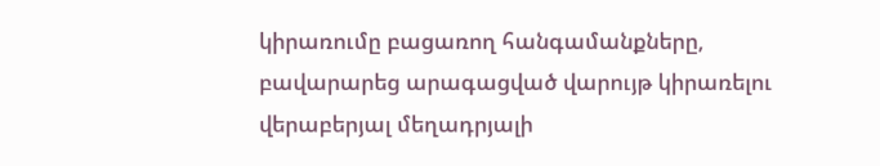կիրառումը բացառող հանգամանքները, բավարարեց արագացված վարույթ կիրառելու վերաբերյալ մեղադրյալի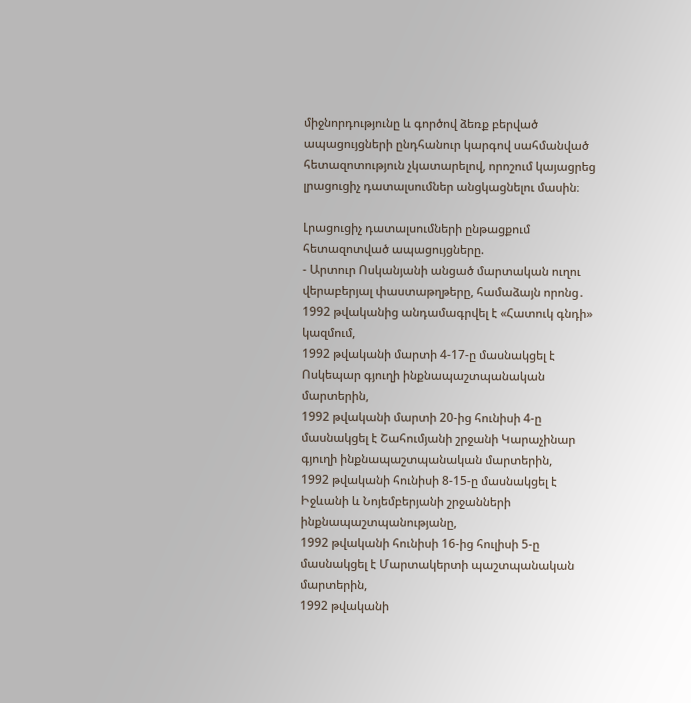միջնորդությունը և գործով ձեռք բերված ապացույցների ընդհանուր կարգով սահմանված հետազոտություն չկատարելով, որոշում կայացրեց լրացուցիչ դատալսումներ անցկացնելու մասին։

Լրացուցիչ դատալսումների ընթացքում հետազոտված ապացույցները.
- Արտուր Ոսկանյանի անցած մարտական ուղու վերաբերյալ փաստաթղթերը, համաձայն որոնց․
1992 թվականից անդամագրվել է «Հատուկ գնդի» կազմում,
1992 թվականի մարտի 4-17-ը մասնակցել է Ոսկեպար գյուղի ինքնապաշտպանական մարտերին,
1992 թվականի մարտի 20-ից հունիսի 4-ը մասնակցել է Շահումյանի շրջանի Կարաչինար գյուղի ինքնապաշտպանական մարտերին,
1992 թվականի հունիսի 8-15-ը մասնակցել է Իջևանի և Նոյեմբերյանի շրջանների ինքնապաշտպանությանը,
1992 թվականի հունիսի 16-ից հուլիսի 5-ը մասնակցել է Մարտակերտի պաշտպանական մարտերին,
1992 թվականի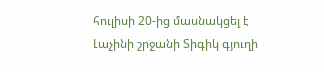հուլիսի 20-ից մասնակցել է Լաչինի շրջանի Տիգիկ գյուղի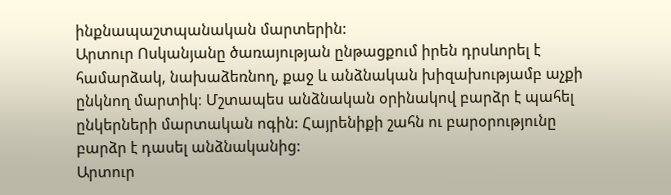ինքնապաշտպանական մարտերին:
Արտուր Ոսկանյանը ծառայության ընթացքում իրեն դրսևորել է համարձակ, նախաձեռնող, քաջ և անձնական խիզախությամբ աչքի ընկնող մարտիկ։ Մշտապես անձնական օրինակով բարձր է պահել ընկերների մարտական ոգին: Հայրենիքի շահն ու բարօրությունը բարձր է դասել անձնականից:
Արտուր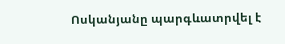Ոսկանյանը պարգևատրվել է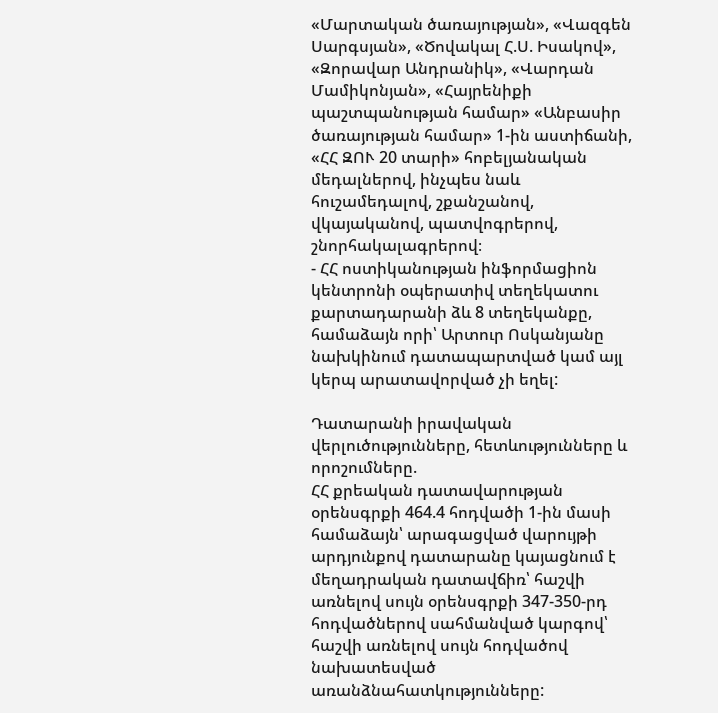«Մարտական ծառայության», «Վազգեն Սարգսյան», «Ծովակալ Հ.Ս. Իսակով», «Զորավար Անդրանիկ», «Վարդան Մամիկոնյան», «Հայրենիքի պաշտպանության համար» «Անբասիր ծառայության համար» 1-ին աստիճանի, «ՀՀ ԶՈՒ 20 տարի» հոբելյանական մեդալներով, ինչպես նաև հուշամեդալով, շքանշանով, վկայականով, պատվոգրերով, շնորհակալագրերով։
- ՀՀ ոստիկանության ինֆորմացիոն կենտրոնի օպերատիվ տեղեկատու քարտադարանի ձև 8 տեղեկանքը, համաձայն որի՝ Արտուր Ոսկանյանը նախկինում դատապարտված կամ այլ կերպ արատավորված չի եղել:

Դատարանի իրավական վերլուծությունները, հետևությունները և որոշումները.
ՀՀ քրեական դատավարության օրենսգրքի 464.4 հոդվածի 1-ին մասի համաձայն՝ արագացված վարույթի արդյունքով դատարանը կայացնում է մեղադրական դատավճիռ՝ հաշվի առնելով սույն օրենսգրքի 347-350-րդ հոդվածներով սահմանված կարգով՝ հաշվի առնելով սույն հոդվածով նախատեսված առանձնահատկությունները: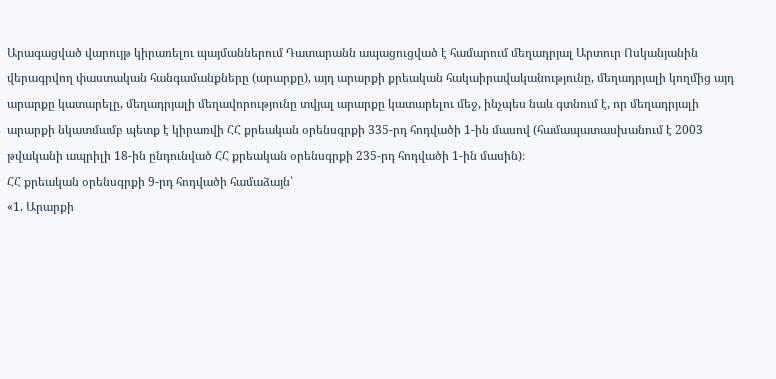Արագացված վարույթ կիրառելու պայմաններում Դատարանն ապացուցված է համարում մեղադրյալ Արտուր Ոսկանյանին վերագրվող փաստական հանգամանքները (արարքը), այդ արարքի քրեական հակաիրավականությունը, մեղադրյալի կողմից այդ արարքը կատարելը, մեղադրյալի մեղավորությունը տվյալ արարքը կատարելու մեջ, ինչպես նաև գտնում է, որ մեղադրյալի արարքի նկատմամբ պետք է կիրառվի ՀՀ քրեական օրենսգրքի 335-րդ հոդվածի 1-ին մասով (համապատասխանում է 2003 թվականի ապրիլի 18-ին ընդունված ՀՀ քրեական օրենսգրքի 235-րդ հոդվածի 1-ին մասին)։
ՀՀ քրեական օրենսգրքի 9-րդ հոդվածի համաձայն՝
«1. Արարքի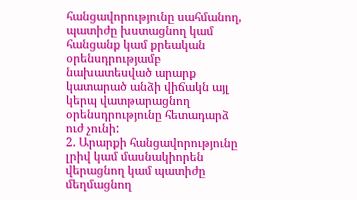հանցավորությունը սահմանող, պատիժը խստացնող կամ հանցանք կամ քրեական օրենսդրությամբ նախատեսված արարք կատարած անձի վիճակն այլ կերպ վատթարացնող օրենսդրությունը հետադարձ ուժ չունի:
2. Արարքի հանցավորությունը լրիվ կամ մասնակիորեն վերացնող կամ պատիժը մեղմացնող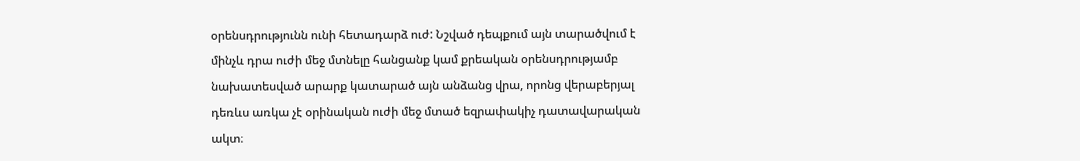օրենսդրությունն ունի հետադարձ ուժ: Նշված դեպքում այն տարածվում է մինչև դրա ուժի մեջ մտնելը հանցանք կամ քրեական օրենսդրությամբ նախատեսված արարք կատարած այն անձանց վրա, որոնց վերաբերյալ դեռևս առկա չէ օրինական ուժի մեջ մտած եզրափակիչ դատավարական ակտ։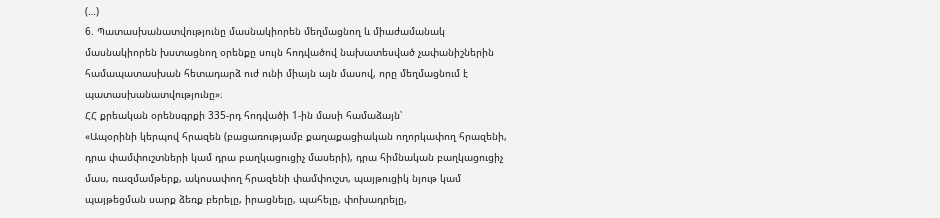(…)
6. Պատասխանատվությունը մասնակիորեն մեղմացնող և միաժամանակ մասնակիորեն խստացնող օրենքը սույն հոդվածով նախատեսված չափանիշներին համապատասխան հետադարձ ուժ ունի միայն այն մասով, որը մեղմացնում է պատասխանատվությունը»։
ՀՀ քրեական օրենսգրքի 335-րդ հոդվածի 1-ին մասի համաձայն՝
«Ապօրինի կերպով հրազեն (բացառությամբ քաղաքացիական ողորկափող հրազենի, դրա փամփուշտների կամ դրա բաղկացուցիչ մասերի), դրա հիմնական բաղկացուցիչ մաս, ռազմամթերք, ակոսափող հրազենի փամփուշտ, պայթուցիկ նյութ կամ պայթեցման սարք ձեռք բերելը, իրացնելը, պահելը, փոխադրելը,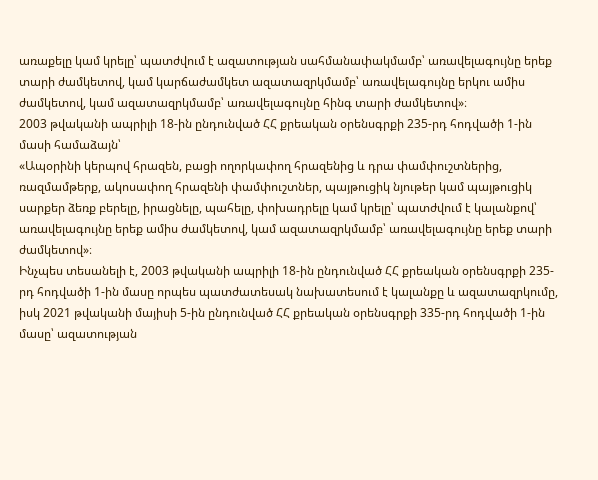առաքելը կամ կրելը՝ պատժվում է ազատության սահմանափակմամբ՝ առավելագույնը երեք տարի ժամկետով, կամ կարճաժամկետ ազատազրկմամբ՝ առավելագույնը երկու ամիս ժամկետով, կամ ազատազրկմամբ՝ առավելագույնը հինգ տարի ժամկետով»։
2003 թվականի ապրիլի 18-ին ընդունված ՀՀ քրեական օրենսգրքի 235-րդ հոդվածի 1-ին մասի համաձայն՝
«Ապօրինի կերպով հրազեն, բացի ողորկափող հրազենից և դրա փամփուշտներից, ռազմամթերք, ակոսափող հրազենի փամփուշտներ, պայթուցիկ նյութեր կամ պայթուցիկ սարքեր ձեռք բերելը, իրացնելը, պահելը, փոխադրելը կամ կրելը՝ պատժվում է կալանքով՝ առավելագույնը երեք ամիս ժամկետով, կամ ազատազրկմամբ՝ առավելագույնը երեք տարի ժամկետով»։
Ինչպես տեսանելի է, 2003 թվականի ապրիլի 18-ին ընդունված ՀՀ քրեական օրենսգրքի 235-րդ հոդվածի 1-ին մասը որպես պատժատեսակ նախատեսում է կալանքը և ազատազրկումը, իսկ 2021 թվականի մայիսի 5-ին ընդունված ՀՀ քրեական օրենսգրքի 335-րդ հոդվածի 1-ին մասը՝ ազատության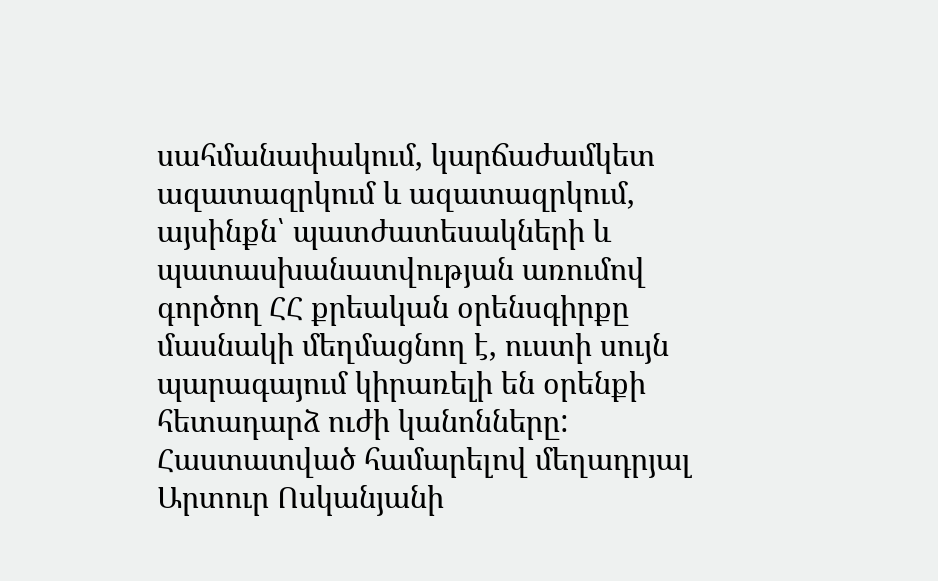սահմանափակում, կարճաժամկետ ազատազրկում և ազատազրկում, այսինքն՝ պատժատեսակների և պատասխանատվության առումով գործող ՀՀ քրեական օրենսգիրքը մասնակի մեղմացնող է, ուստի սույն պարագայում կիրառելի են օրենքի հետադարձ ուժի կանոնները:
Հաստատված համարելով մեղադրյալ Արտուր Ոսկանյանի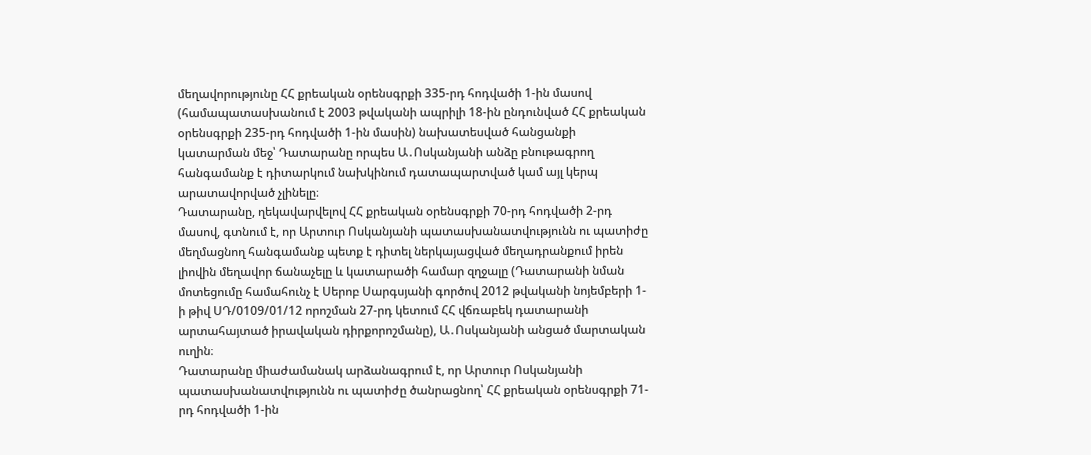մեղավորությունը ՀՀ քրեական օրենսգրքի 335-րդ հոդվածի 1-ին մասով (համապատասխանում է 2003 թվականի ապրիլի 18-ին ընդունված ՀՀ քրեական օրենսգրքի 235-րդ հոդվածի 1-ին մասին) նախատեսված հանցանքի կատարման մեջ՝ Դատարանը որպես Ա․Ոսկանյանի անձը բնութագրող հանգամանք է դիտարկում նախկինում դատապարտված կամ այլ կերպ արատավորված չլինելը։
Դատարանը, ղեկավարվելով ՀՀ քրեական օրենսգրքի 70-րդ հոդվածի 2-րդ մասով, գտնում է, որ Արտուր Ոսկանյանի պատասխանատվությունն ու պատիժը մեղմացնող հանգամանք պետք է դիտել ներկայացված մեղադրանքում իրեն լիովին մեղավոր ճանաչելը և կատարածի համար զղջալը (Դատարանի նման մոտեցումը համահունչ է Սերոբ Սարգսյանի գործով 2012 թվականի նոյեմբերի 1-ի թիվ ՍԴ/0109/01/12 որոշման 27-րդ կետում ՀՀ վճռաբեկ դատարանի արտահայտած իրավական դիրքորոշմանը), Ա․Ոսկանյանի անցած մարտական ուղին։
Դատարանը միաժամանակ արձանագրում է, որ Արտուր Ոսկանյանի պատասխանատվությունն ու պատիժը ծանրացնող՝ ՀՀ քրեական օրենսգրքի 71-րդ հոդվածի 1-ին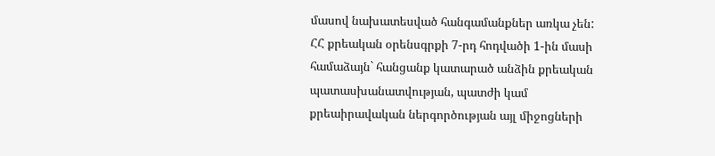մասով նախատեսված հանգամանքներ առկա չեն:
ՀՀ քրեական օրենսգրքի 7-րդ հոդվածի 1-ին մասի համաձայն` հանցանք կատարած անձին քրեական պատասխանատվության, պատժի կամ քրեաիրավական ներգործության այլ միջոցների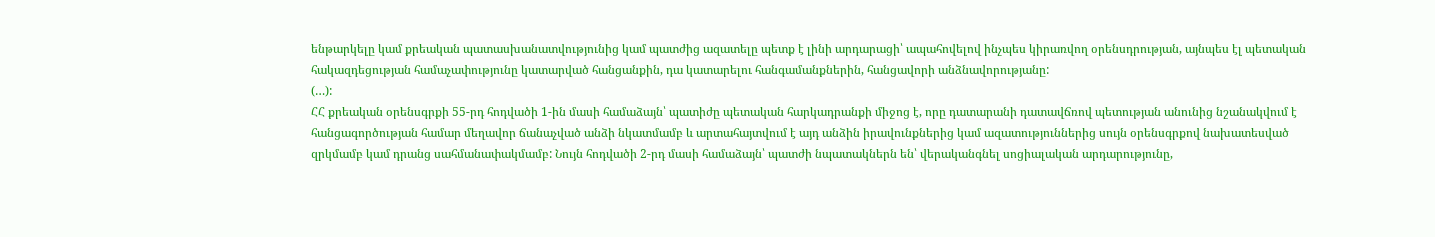ենթարկելը կամ քրեական պատասխանատվությունից կամ պատժից ազատելը պետք է լինի արդարացի՝ ապահովելով ինչպես կիրառվող օրենսդրության, այնպես էլ պետական հակազդեցության համաչափությունը կատարված հանցանքին, դա կատարելու հանգամանքներին, հանցավորի անձնավորությանը:
(…):
ՀՀ քրեական օրենսգրքի 55-րդ հոդվածի 1-ին մասի համաձայն՝ պատիժը պետական հարկադրանքի միջոց է, որը դատարանի դատավճռով պետության անունից նշանակվում է հանցագործության համար մեղավոր ճանաչված անձի նկատմամբ և արտահայտվում է այդ անձին իրավունքներից կամ ազատություններից սույն օրենսգրքով նախատեսված զրկմամբ կամ դրանց սահմանափակմամբ: Նույն հոդվածի 2-րդ մասի համաձայն՝ պատժի նպատակներն են՝ վերականգնել սոցիալական արդարությունը,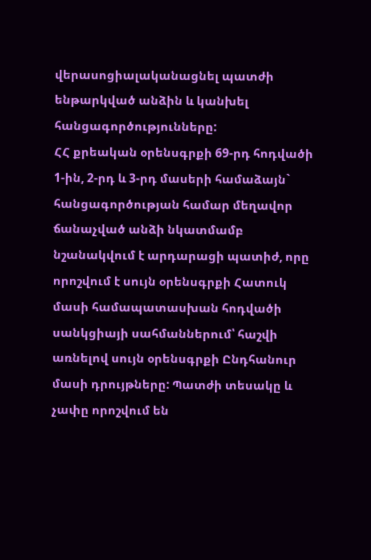վերասոցիալականացնել պատժի ենթարկված անձին և կանխել հանցագործությունները:
ՀՀ քրեական օրենսգրքի 69-րդ հոդվածի 1-ին, 2-րդ և 3-րդ մասերի համաձայն` հանցագործության համար մեղավոր ճանաչված անձի նկատմամբ նշանակվում է արդարացի պատիժ, որը որոշվում է սույն օրենսգրքի Հատուկ մասի համապատասխան հոդվածի սանկցիայի սահմաններում՝ հաշվի առնելով սույն օրենսգրքի Ընդհանուր մասի դրույթները: Պատժի տեսակը և չափը որոշվում են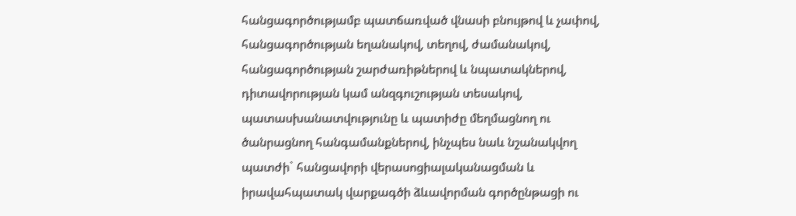հանցագործությամբ պատճառված վնասի բնույթով և չափով, հանցագործության եղանակով, տեղով, ժամանակով, հանցագործության շարժառիթներով և նպատակներով, դիտավորության կամ անզգուշության տեսակով, պատասխանատվությունը և պատիժը մեղմացնող ու ծանրացնող հանգամանքներով, ինչպես նաև նշանակվող պատժի` հանցավորի վերասոցիալականացման և իրավահպատակ վարքագծի ձևավորման գործընթացի ու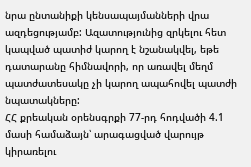նրա ընտանիքի կենսապայմանների վրա ազդեցությամբ: Ազատությունից զրկելու հետ կապված պատիժ կարող է նշանակվել, եթե դատարանը հիմնավորի, որ առավել մեղմ պատժատեսակը չի կարող ապահովել պատժի նպատակները:
ՀՀ քրեական օրենսգրքի 77-րդ հոդվածի 4.1 մասի համաձայն՝ արագացված վարույթ կիրառելու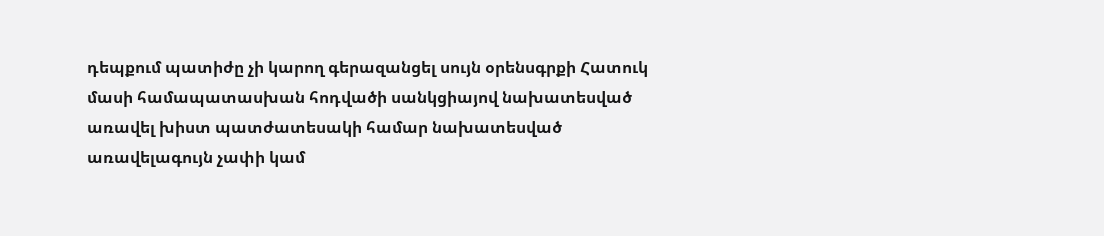դեպքում պատիժը չի կարող գերազանցել սույն օրենսգրքի Հատուկ մասի համապատասխան հոդվածի սանկցիայով նախատեսված առավել խիստ պատժատեսակի համար նախատեսված առավելագույն չափի կամ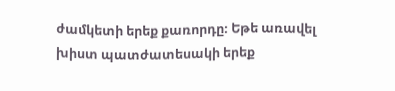ժամկետի երեք քառորդը։ Եթե առավել խիստ պատժատեսակի երեք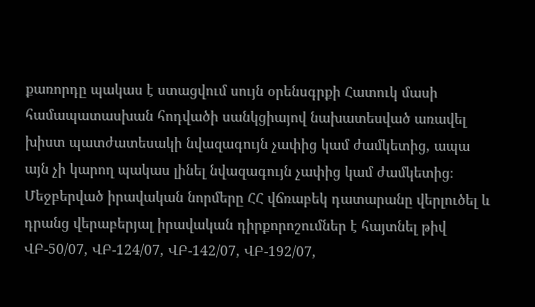քառորդը պակաս է ստացվում սույն օրենսգրքի Հատուկ մասի համապատասխան հոդվածի սանկցիայով նախատեսված առավել խիստ պատժատեսակի նվազագույն չափից կամ ժամկետից, ապա այն չի կարող պակաս լինել նվազագույն չափից կամ ժամկետից։
Մեջբերված իրավական նորմերը ՀՀ վճռաբեկ դատարանը վերլուծել և դրանց վերաբերյալ իրավական դիրքորոշումներ է հայտնել թիվ ՎԲ-50/07, ՎԲ-124/07, ՎԲ-142/07, ՎԲ-192/07,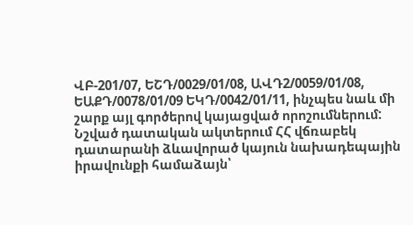ՎԲ-201/07, ԵՇԴ/0029/01/08, ԱՎԴ2/0059/01/08, ԵԱՔԴ/0078/01/09 ԵԿԴ/0042/01/11, ինչպես նաև մի շարք այլ գործերով կայացված որոշումներում: Նշված դատական ակտերում ՀՀ վճռաբեկ դատարանի ձևավորած կայուն նախադեպային իրավունքի համաձայն՝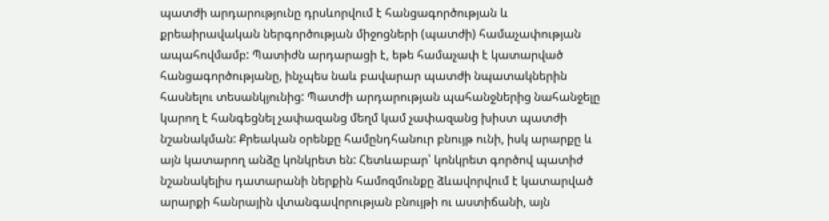պատժի արդարությունը դրսևորվում է հանցագործության և քրեաիրավական ներգործության միջոցների (պատժի) համաչափության ապահովմամբ: Պատիժն արդարացի է, եթե համաչափ է կատարված հանցագործությանը, ինչպես նաև բավարար պատժի նպատակներին հասնելու տեսանկյունից: Պատժի արդարության պահանջներից նահանջելը կարող է հանգեցնել չափազանց մեղմ կամ չափազանց խիստ պատժի նշանակման: Քրեական օրենքը համընդհանուր բնույթ ունի, իսկ արարքը և այն կատարող անձը կոնկրետ են: Հետևաբար՝ կոնկրետ գործով պատիժ նշանակելիս դատարանի ներքին համոզմունքը ձևավորվում է կատարված արարքի հանրային վտանգավորության բնույթի ու աստիճանի, այն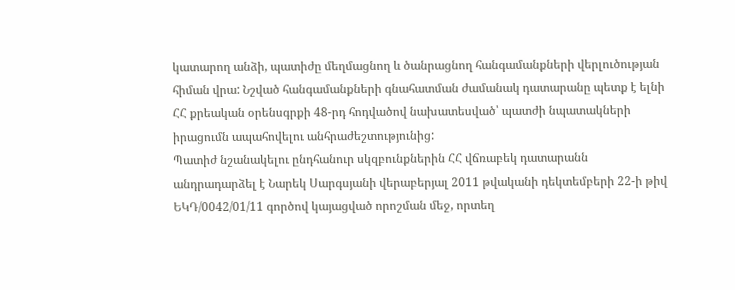կատարող անձի, պատիժը մեղմացնող և ծանրացնող հանգամանքների վերլուծության հիման վրա: Նշված հանգամանքների գնահատման ժամանակ դատարանը պետք է ելնի ՀՀ քրեական օրենսգրքի 48-րդ հոդվածով նախատեսված՝ պատժի նպատակների իրացումն ապահովելու անհրաժեշտությունից:
Պատիժ նշանակելու ընդհանուր սկզբունքներին ՀՀ վճռաբեկ դատարանն անդրադարձել է Նարեկ Սարգսյանի վերաբերյալ 2011 թվականի դեկտեմբերի 22-ի թիվ ԵԿԴ/0042/01/11 գործով կայացված որոշման մեջ, որտեղ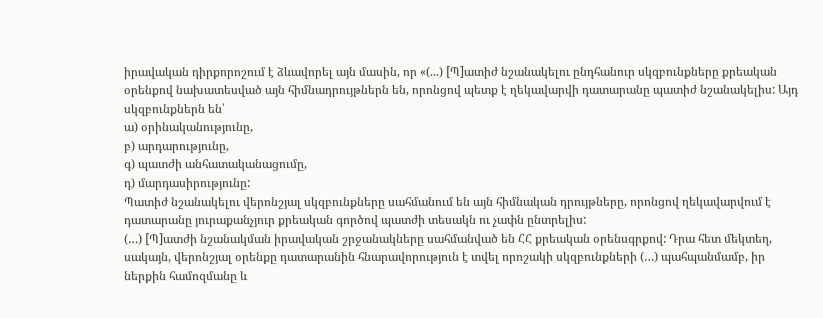իրավական դիրքորոշում է ձևավորել այն մասին, որ «(...) [Պ]ատիժ նշանակելու ընդհանուր սկզբունքները քրեական օրենքով նախատեսված այն հիմնադրույթներն են, որոնցով պետք է ղեկավարվի դատարանը պատիժ նշանակելիս: Այդ սկզբունքներն են՝
ա) օրինականությունը,
բ) արդարությունը,
գ) պատժի անհատականացումը,
դ) մարդասիրությունը:
Պատիժ նշանակելու վերոնշյալ սկզբունքները սահմանում են այն հիմնական դրույթները, որոնցով ղեկավարվում է դատարանը յուրաքանչյուր քրեական գործով պատժի տեսակն ու չափն ընտրելիս:
(…) [Պ]ատժի նշանակման իրավական շրջանակները սահմանված են ՀՀ քրեական օրենսգրքով: Դրա հետ մեկտեղ, սակայն, վերոնշյալ օրենքը դատարանին հնարավորություն է տվել որոշակի սկզբունքների (…) պահպանմամբ, իր ներքին համոզմանը և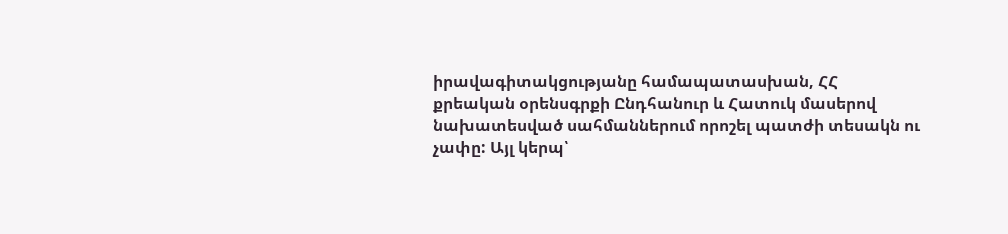իրավագիտակցությանը համապատասխան, ՀՀ քրեական օրենսգրքի Ընդհանուր և Հատուկ մասերով նախատեսված սահմաններում որոշել պատժի տեսակն ու չափը: Այլ կերպ՝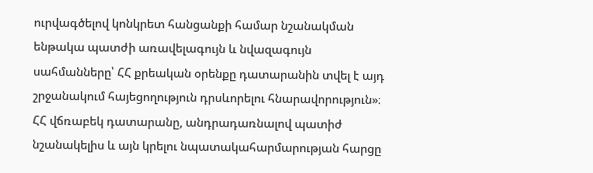ուրվագծելով կոնկրետ հանցանքի համար նշանակման ենթակա պատժի առավելագույն և նվազագույն սահմանները՝ ՀՀ քրեական օրենքը դատարանին տվել է այդ շրջանակում հայեցողություն դրսևորելու հնարավորություն»։
ՀՀ վճռաբեկ դատարանը, անդրադառնալով պատիժ նշանակելիս և այն կրելու նպատակահարմարության հարցը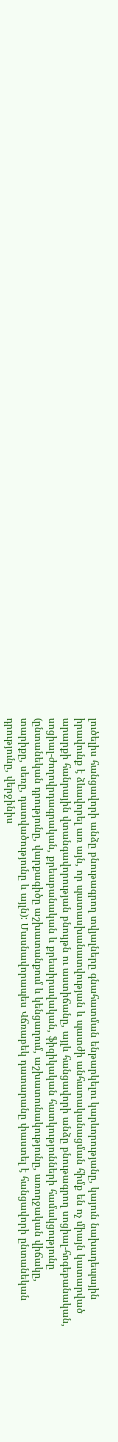լուծելիս հանցավորի անձը բնութագրող տվյալները գնահատման ենթարկելու կարևորությանը, կայուն նախադեպային իրավունք է ձևավորել առ այն, որ պատասխանատվության և պատժի անհատականացման հիմք են ոչ միայն կատարված արարքի հանրային վտանգավորության բնույթն ու աստիճանը, այլև հանցավորի անձը բնութագրող սոցիալ-հոգեբանական, սոցիալ-ժողովրդագրական, քրեաբանական և քրեաիրավական, ֆիզիկական հատկությունների համակցությունը (ընտանեկան դրությունը, վարքագիծը աշխատանքում և կենցաղում, աշխատունակությունը, առողջական վիճակը, տարիքը, սեռը, դատվածությունը և այլն): Մասնավորապես Վճռաբեկ դատարանը փաստել է հանցավորի ընտանեկան դրությունը, վերջինիս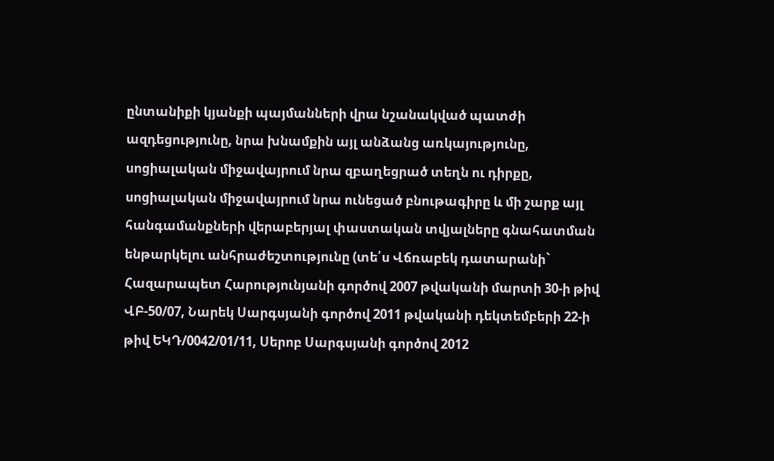ընտանիքի կյանքի պայմանների վրա նշանակված պատժի ազդեցությունը, նրա խնամքին այլ անձանց առկայությունը, սոցիալական միջավայրում նրա զբաղեցրած տեղն ու դիրքը, սոցիալական միջավայրում նրա ունեցած բնութագիրը և մի շարք այլ հանգամանքների վերաբերյալ փաստական տվյալները գնահատման ենթարկելու անհրաժեշտությունը (տե՛ս Վճռաբեկ դատարանի` Հազարապետ Հարությունյանի գործով 2007 թվականի մարտի 30-ի թիվ ՎԲ-50/07, Նարեկ Սարգսյանի գործով 2011 թվականի դեկտեմբերի 22-ի թիվ ԵԿԴ/0042/01/11, Սերոբ Սարգսյանի գործով 2012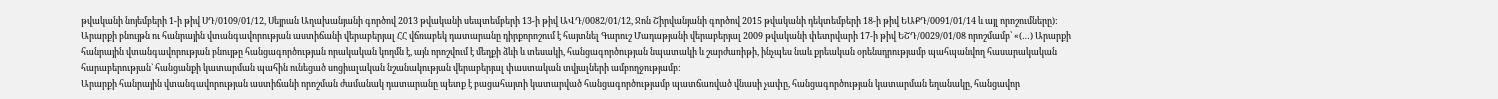թվականի նոյեմբերի 1-ի թիվ ՍԴ/0109/01/12, Սեյրան Աղախանյանի գործով 2013 թվականի սեպտեմբերի 13-ի թիվ ԱՎԴ/0082/01/12, Ջոն Շիրվանյանի գործով 2015 թվականի դեկտեմբերի 18-ի թիվ ԵԱՔԴ/0091/01/14 և այլ որոշումները):
Արարքի բնույթն ու հանրային վտանգավորության աստիճանի վերաբերյալ ՀՀ վճռաբեկ դատարանը դիրքորոշում է հայտնել Գարուշ Մադաթյանի վերաբերյալ 2009 թվականի փետրվարի 17-ի թիվ ԵՇԴ/0029/01/08 որոշմամբ՝ «(…) Արարքի հանրային վտանգավորության բնույթը հանցագործության որակական կողմն է, այն որոշվում է մեղքի ձևի և տեսակի, հանցագործության նպատակի և շարժառիթի, ինչպես նաև քրեական օրենսդրությամբ պահպանվող հասարակական հարաբերության` հանցանքի կատարման պահին ունեցած սոցիալական նշանակության վերաբերյալ փաստական տվյալների ամբողջությամբ:
Արարքի հանրային վտանգավորության աստիճանի որոշման ժամանակ դատարանը պետք է բացահայտի կատարված հանցագործությամբ պատճառված վնասի չափը, հանցագործության կատարման եղանակը, հանցավոր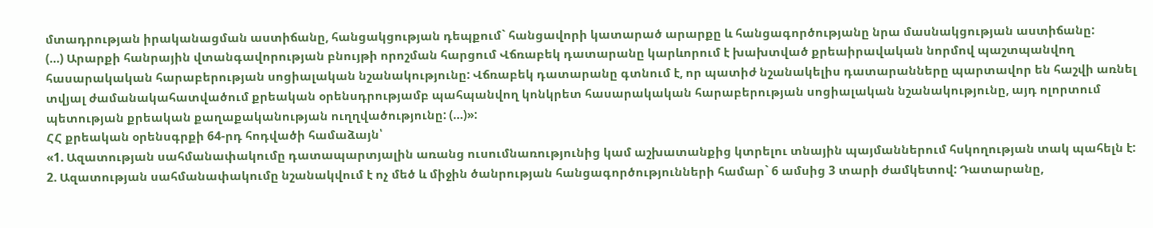մտադրության իրականացման աստիճանը, հանցակցության դեպքում` հանցավորի կատարած արարքը և հանցագործությանը նրա մասնակցության աստիճանը:
(…) Արարքի հանրային վտանգավորության բնույթի որոշման հարցում Վճռաբեկ դատարանը կարևորում է խախտված քրեաիրավական նորմով պաշտպանվող հասարակական հարաբերության սոցիալական նշանակությունը: Վճռաբեկ դատարանը գտնում է, որ պատիժ նշանակելիս դատարանները պարտավոր են հաշվի առնել տվյալ ժամանակահատվածում քրեական օրենսդրությամբ պահպանվող կոնկրետ հասարակական հարաբերության սոցիալական նշանակությունը, այդ ոլորտում պետության քրեական քաղաքականության ուղղվածությունը: (…)»:
ՀՀ քրեական օրենսգրքի 64-րդ հոդվածի համաձայն՝
«1. Ազատության սահմանափակումը դատապարտյալին առանց ուսումնառությունից կամ աշխատանքից կտրելու տնային պայմաններում հսկողության տակ պահելն է:
2. Ազատության սահմանափակումը նշանակվում է ոչ մեծ և միջին ծանրության հանցագործությունների համար` 6 ամսից 3 տարի ժամկետով: Դատարանը,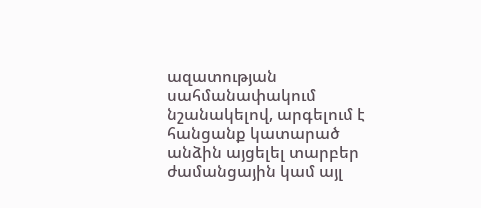ազատության սահմանափակում նշանակելով, արգելում է հանցանք կատարած անձին այցելել տարբեր ժամանցային կամ այլ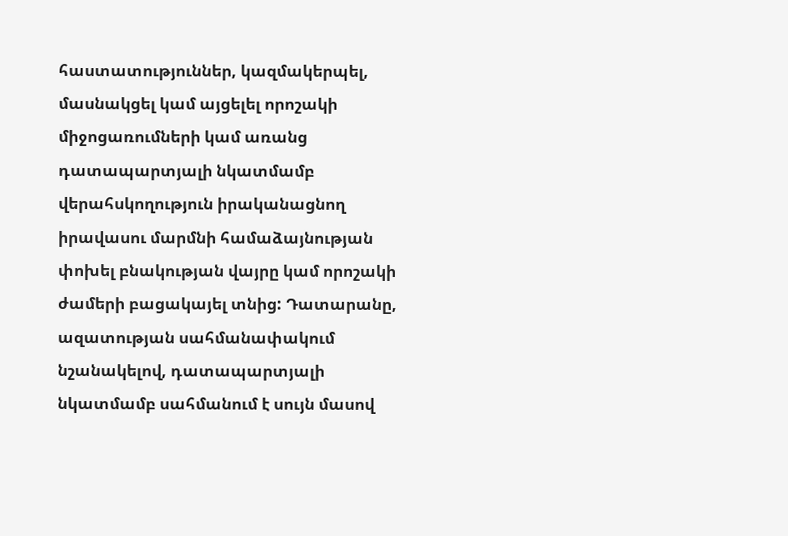հաստատություններ, կազմակերպել, մասնակցել կամ այցելել որոշակի միջոցառումների կամ առանց դատապարտյալի նկատմամբ վերահսկողություն իրականացնող իրավասու մարմնի համաձայնության փոխել բնակության վայրը կամ որոշակի ժամերի բացակայել տնից: Դատարանը, ազատության սահմանափակում նշանակելով, դատապարտյալի նկատմամբ սահմանում է սույն մասով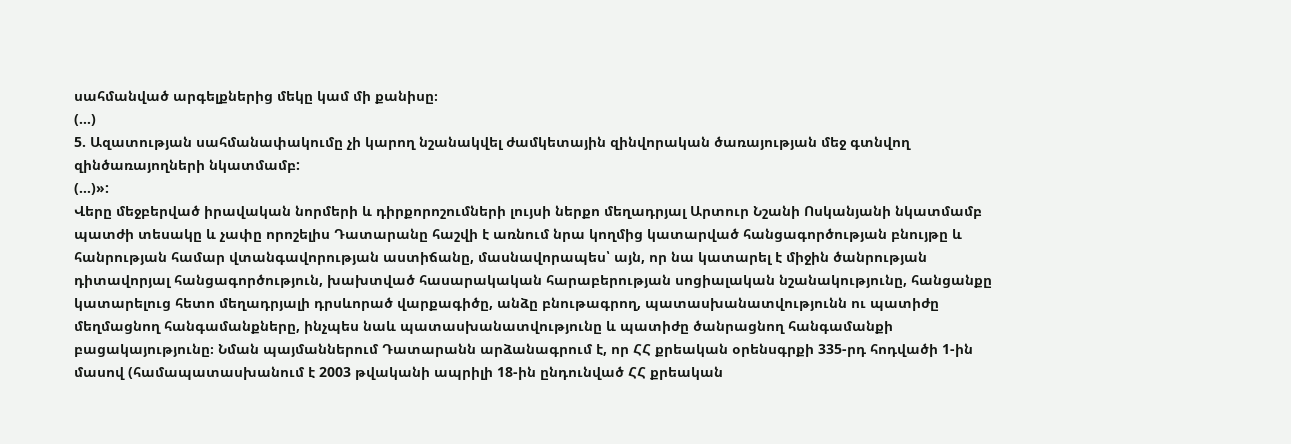սահմանված արգելքներից մեկը կամ մի քանիսը։
(…)
5. Ազատության սահմանափակումը չի կարող նշանակվել ժամկետային զինվորական ծառայության մեջ գտնվող զինծառայողների նկատմամբ:
(…)»:
Վերը մեջբերված իրավական նորմերի և դիրքորոշումների լույսի ներքո մեղադրյալ Արտուր Նշանի Ոսկանյանի նկատմամբ պատժի տեսակը և չափը որոշելիս Դատարանը հաշվի է առնում նրա կողմից կատարված հանցագործության բնույթը և հանրության համար վտանգավորության աստիճանը, մասնավորապես՝ այն, որ նա կատարել է միջին ծանրության դիտավորյալ հանցագործություն, խախտված հասարակական հարաբերության սոցիալական նշանակությունը, հանցանքը կատարելուց հետո մեղադրյալի դրսևորած վարքագիծը, անձը բնութագրող, պատասխանատվությունն ու պատիժը մեղմացնող հանգամանքները, ինչպես նաև պատասխանատվությունը և պատիժը ծանրացնող հանգամանքի բացակայությունը։ Նման պայմաններում Դատարանն արձանագրում է, որ ՀՀ քրեական օրենսգրքի 335-րդ հոդվածի 1-ին մասով (համապատասխանում է 2003 թվականի ապրիլի 18-ին ընդունված ՀՀ քրեական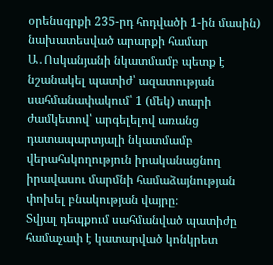օրենսգրքի 235-րդ հոդվածի 1-ին մասին) նախատեսված արարքի համար Ա․Ոսկանյանի նկատմամբ պետք է նշանակել պատիժ՝ ազատության սահմանափակում՝ 1 (մեկ) տարի ժամկետով՝ արգելելով առանց դատապարտյալի նկատմամբ վերահսկողություն իրականացնող իրավասու մարմնի համաձայնության փոխել բնակության վայրը։
Տվյալ դեպքում սահմանված պատիժը համաչափ է կատարված կոնկրետ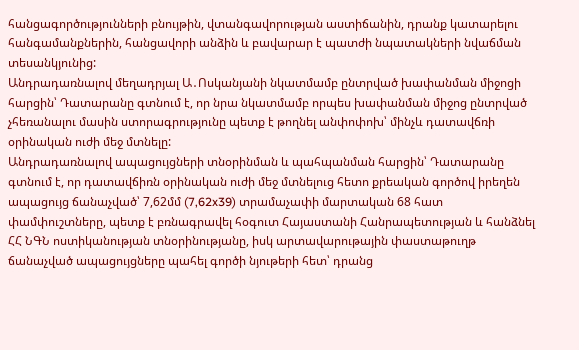հանցագործությունների բնույթին, վտանգավորության աստիճանին, դրանք կատարելու հանգամանքներին, հանցավորի անձին և բավարար է պատժի նպատակների նվաճման տեսանկյունից:
Անդրադառնալով մեղադրյալ Ա․Ոսկանյանի նկատմամբ ընտրված խափանման միջոցի հարցին՝ Դատարանը գտնում է, որ նրա նկատմամբ որպես խափանման միջոց ընտրված չհեռանալու մասին ստորագրությունը պետք է թողնել անփոփոխ՝ մինչև դատավճռի օրինական ուժի մեջ մտնելը:
Անդրադառնալով ապացույցների տնօրինման և պահպանման հարցին՝ Դատարանը գտնում է, որ դատավճիռն օրինական ուժի մեջ մտնելուց հետո քրեական գործով իրեղեն ապացույց ճանաչված՝ 7,62մմ (7,62x39) տրամաչափի մարտական 68 հատ փամփուշտները, պետք է բռնագրավել հօգուտ Հայաստանի Հանրապետության և հանձնել ՀՀ ՆԳՆ ոստիկանության տնօրինությանը, իսկ արտավարութային փաստաթուղթ ճանաչված ապացույցները պահել գործի նյութերի հետ՝ դրանց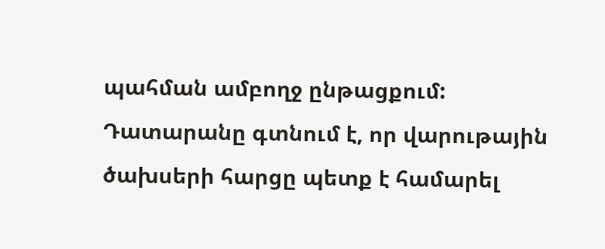պահման ամբողջ ընթացքում:
Դատարանը գտնում է, որ վարութային ծախսերի հարցը պետք է համարել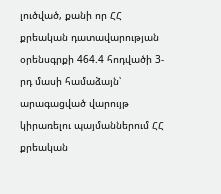լուծված, քանի որ ՀՀ քրեական դատավարության օրենսգրքի 464.4 հոդվածի 3-րդ մասի համաձայն՝ արագացված վարույթ կիրառելու պայմաններում ՀՀ քրեական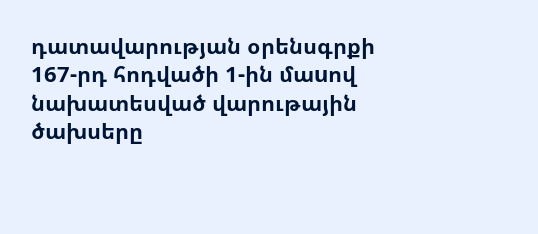դատավարության օրենսգրքի 167-րդ հոդվածի 1-ին մաuով նախատեսված վարութային ծախսերը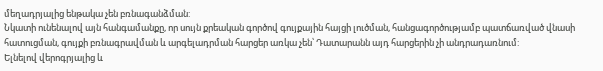մեղադրյալից ենթակա չեն բռնագանձման:
Նկատի ունենալով այն հանգամանքը, որ սույն քրեական գործով գույքային հայցի լուծման, հանցագործությամբ պատճառված վնասի հատուցման, գույքի բռնագրավման և արգելադրման հարցեր առկա չեն՝ Դատարանն այդ հարցերին չի անդրադառնում:
Ելնելով վերոգրյալից և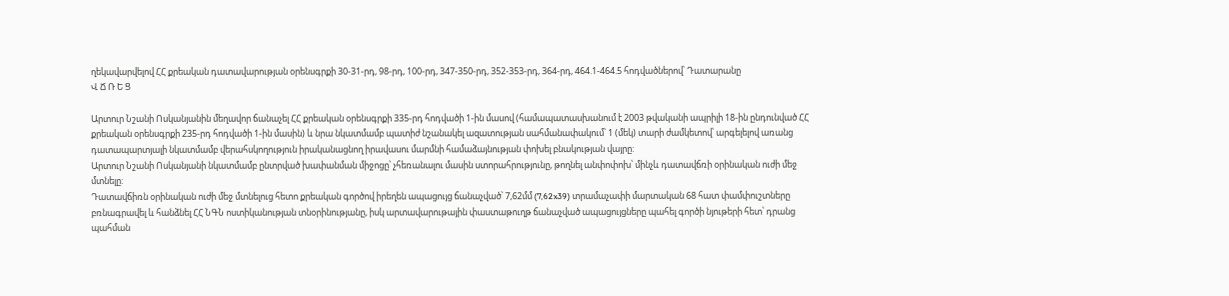ղեկավարվելով ՀՀ քրեական դատավարության օրենսգրքի 30-31-րդ, 98-րդ, 100-րդ, 347-350-րդ, 352-353-րդ, 364-րդ, 464.1-464.5 հոդվածներով՝ Դատարանը
Վ Ճ Ռ Ե Ց

Արտուր Նշանի Ոսկանյանին մեղավոր ճանաչել ՀՀ քրեական օրենսգրքի 335-րդ հոդվածի 1-ին մասով (համապատասխանում է 2003 թվականի ապրիլի 18-ին ընդունված ՀՀ քրեական օրենսգրքի 235-րդ հոդվածի 1-ին մասին) և նրա նկատմամբ պատիժ նշանակել ազատության սահմանափակում՝ 1 (մեկ) տարի ժամկետով՝ արգելելով առանց դատապարտյալի նկատմամբ վերահսկողություն իրականացնող իրավասու մարմնի համաձայնության փոխել բնակության վայրը:
Արտուր Նշանի Ոսկանյանի նկատմամբ ընտրված խափանման միջոցը՝ չհեռանալու մասին ստորահրությունը, թողնել անփոփոխ՝ մինչև դատավճռի օրինական ուժի մեջ մտնելը:
Դատավճիռն օրինական ուժի մեջ մտնելուց հետո քրեական գործով իրեղեն ապացույց ճանաչված՝ 7,62մմ (7,62x39) տրամաչափի մարտական 68 հատ փամփուշտները բռնագրավել և հանձնել ՀՀ ՆԳՆ ոստիկանության տնօրինությանը, իսկ արտավարութային փաստաթուղթ ճանաչված ապացույցները պահել գործի նյութերի հետ՝ դրանց պահման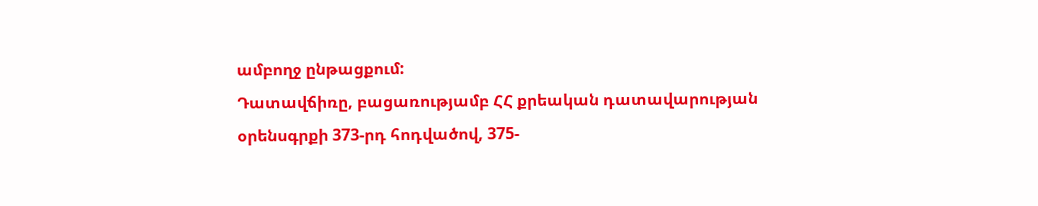ամբողջ ընթացքում:
Դատավճիռը, բացառությամբ ՀՀ քրեական դատավարության օրենսգրքի 373-րդ հոդվածով, 375-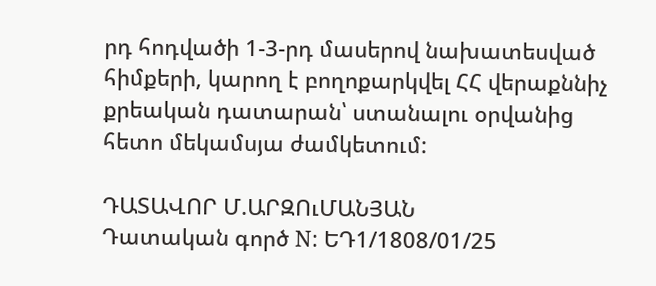րդ հոդվածի 1-3-րդ մասերով նախատեսված հիմքերի, կարող է բողոքարկվել ՀՀ վերաքննիչ քրեական դատարան՝ ստանալու օրվանից հետո մեկամսյա ժամկետում:

ԴԱՏԱՎՈՐ Մ.ԱՐԶՈւՄԱՆՅԱՆ
Դատական գործ N: ԵԴ1/1808/01/25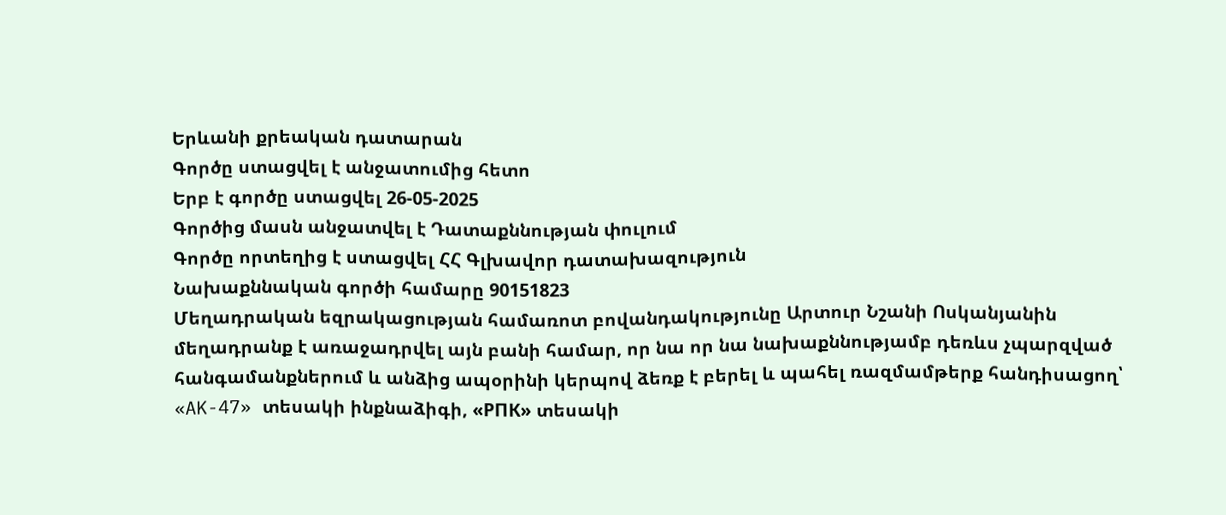Երևանի քրեական դատարան
Գործը ստացվել է անջատումից հետո
Երբ է գործը ստացվել 26-05-2025
Գործից մասն անջատվել է Դատաքննության փուլում
Գործը որտեղից է ստացվել ՀՀ Գլխավոր դատախազություն
Նախաքննական գործի համարը 90151823
Մեղադրական եզրակացության համառոտ բովանդակությունը Արտուր Նշանի Ոսկանյանին մեղադրանք է առաջադրվել այն բանի համար, որ նա որ նա նախաքննությամբ դեռևս չպարզված հանգամանքներում և անձից ապօրինի կերպով ձեռք է բերել և պահել ռազմամթերք հանդիսացող՝ «AK-47» տեսակի ինքնաձիգի, «РПК» տեսակի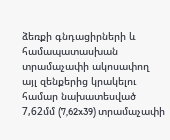ձեռքի գնդացիրների և համապատասխան տրամաչափի ակոսափող այլ զենքերից կրակելու համար նախատեսված 7,62մմ (7,62x39) տրամաչափի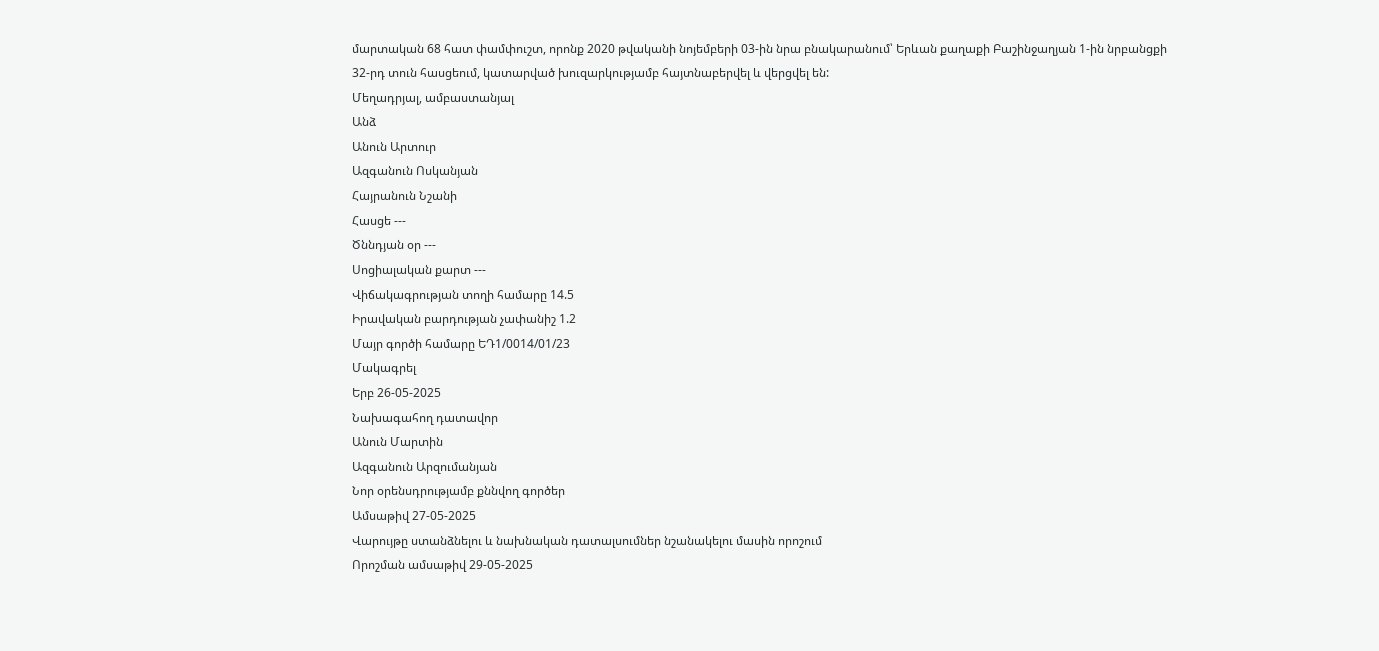մարտական 68 հատ փամփուշտ, որոնք 2020 թվականի նոյեմբերի 03-ին նրա բնակարանում՝ Երևան քաղաքի Բաշինջաղյան 1-ին նրբանցքի 32-րդ տուն հասցեում, կատարված խուզարկությամբ հայտնաբերվել և վերցվել են:
Մեղադրյալ, ամբաստանյալ
Անձ
Անուն Արտուր
Ազգանուն Ոսկանյան
Հայրանուն Նշանի
Հասցե ---
Ծննդյան օր ---
Սոցիալական քարտ ---
Վիճակագրության տողի համարը 14.5
Իրավական բարդության չափանիշ 1.2
Մայր գործի համարը ԵԴ1/0014/01/23
Մակագրել
Երբ 26-05-2025
Նախագահող դատավոր
Անուն Մարտին
Ազգանուն Արզումանյան
Նոր օրենսդրությամբ քննվող գործեր
Ամսաթիվ 27-05-2025
Վարույթը ստանձնելու և նախնական դատալսումներ նշանակելու մասին որոշում
Որոշման ամսաթիվ 29-05-2025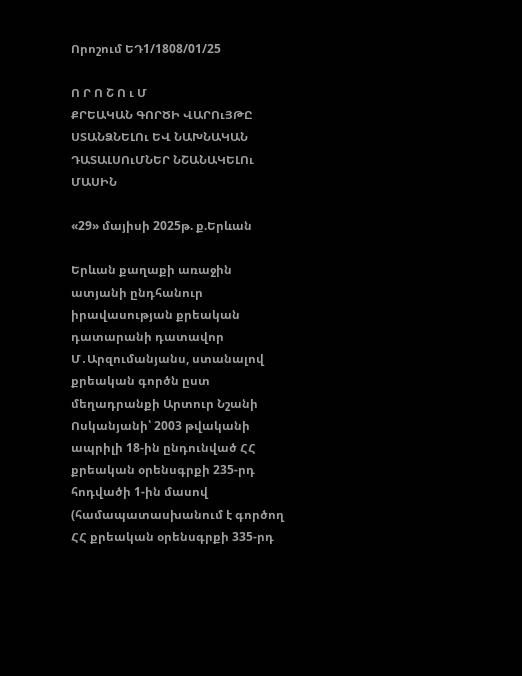Որոշում ԵԴ1/1808/01/25

Ո Ր Ո Շ Ո ւ Մ
ՔՐԵԱԿԱՆ ԳՈՐԾԻ ՎԱՐՈւՅԹԸ ՍՏԱՆՁՆԵԼՈւ ԵՎ ՆԱԽՆԱԿԱՆ ԴԱՏԱԼՍՈւՄՆԵՐ ՆՇԱՆԱԿԵԼՈւ ՄԱՍԻՆ

«29» մայիսի 2025թ. ք.Երևան

Երևան քաղաքի առաջին ատյանի ընդհանուր իրավասության քրեական դատարանի դատավոր Մ․Արզումանյանս, ստանալով քրեական գործն ըստ մեղադրանքի Արտուր Նշանի Ոսկանյանի՝ 2003 թվականի ապրիլի 18-ին ընդունված ՀՀ քրեական օրենսգրքի 235-րդ հոդվածի 1-ին մասով (համապատասխանում է գործող ՀՀ քրեական օրենսգրքի 335-րդ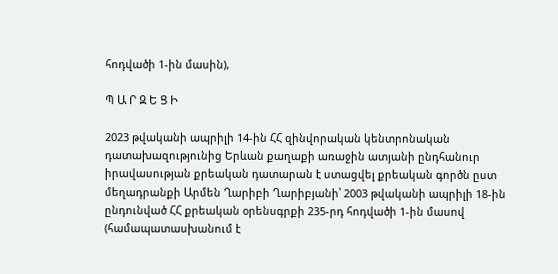հոդվածի 1-ին մասին),

Պ Ա Ր Զ Ե Ց Ի

2023 թվականի ապրիլի 14-ին ՀՀ զինվորական կենտրոնական դատախազությունից Երևան քաղաքի առաջին ատյանի ընդհանուր իրավասության քրեական դատարան է ստացվել քրեական գործն ըստ մեղադրանքի Արմեն Ղարիբի Ղարիբյանի՝ 2003 թվականի ապրիլի 18-ին ընդունված ՀՀ քրեական օրենսգրքի 235-րդ հոդվածի 1-ին մասով (համապատասխանում է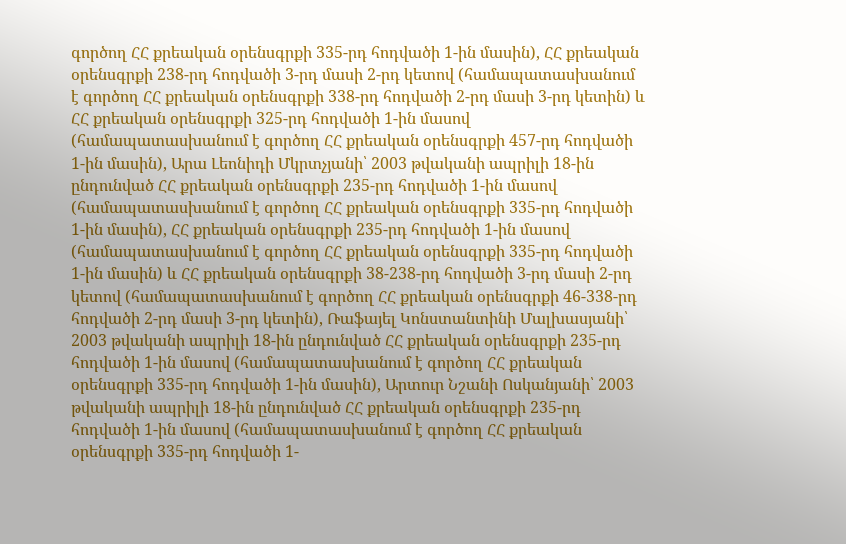գործող ՀՀ քրեական օրենսգրքի 335-րդ հոդվածի 1-ին մասին), ՀՀ քրեական օրենսգրքի 238-րդ հոդվածի 3-րդ մասի 2-րդ կետով (համապատասխանում է գործող ՀՀ քրեական օրենսգրքի 338-րդ հոդվածի 2-րդ մասի 3-րդ կետին) և ՀՀ քրեական օրենսգրքի 325-րդ հոդվածի 1-ին մասով (համապատասխանում է գործող ՀՀ քրեական օրենսգրքի 457-րդ հոդվածի 1-ին մասին), Արա Լեոնիդի Մկրտչյանի՝ 2003 թվականի ապրիլի 18-ին ընդունված ՀՀ քրեական օրենսգրքի 235-րդ հոդվածի 1-ին մասով (համապատասխանում է գործող ՀՀ քրեական օրենսգրքի 335-րդ հոդվածի 1-ին մասին), ՀՀ քրեական օրենսգրքի 235-րդ հոդվածի 1-ին մասով (համապատասխանում է գործող ՀՀ քրեական օրենսգրքի 335-րդ հոդվածի 1-ին մասին) և ՀՀ քրեական օրենսգրքի 38-238-րդ հոդվածի 3-րդ մասի 2-րդ կետով (համապատասխանում է գործող ՀՀ քրեական օրենսգրքի 46-338-րդ հոդվածի 2-րդ մասի 3-րդ կետին), Ռաֆայել Կոնստանտինի Մալխասյանի՝ 2003 թվականի ապրիլի 18-ին ընդունված ՀՀ քրեական օրենսգրքի 235-րդ հոդվածի 1-ին մասով (համապատասխանում է գործող ՀՀ քրեական օրենսգրքի 335-րդ հոդվածի 1-ին մասին), Արտուր Նշանի Ոսկանյանի՝ 2003 թվականի ապրիլի 18-ին ընդունված ՀՀ քրեական օրենսգրքի 235-րդ հոդվածի 1-ին մասով (համապատասխանում է գործող ՀՀ քրեական օրենսգրքի 335-րդ հոդվածի 1-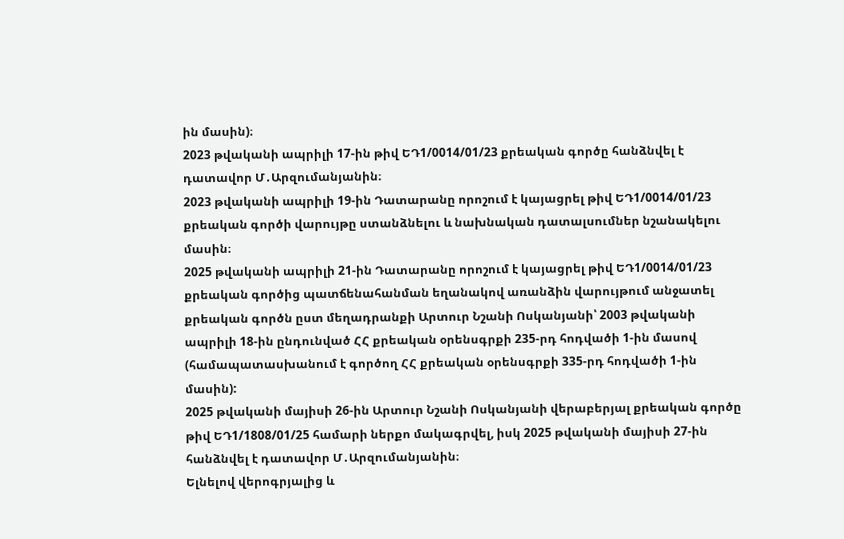ին մասին)։
2023 թվականի ապրիլի 17-ին թիվ ԵԴ1/0014/01/23 քրեական գործը հանձնվել է դատավոր Մ․Արզումանյանին։
2023 թվականի ապրիլի 19-ին Դատարանը որոշում է կայացրել թիվ ԵԴ1/0014/01/23 քրեական գործի վարույթը ստանձնելու և նախնական դատալսումներ նշանակելու մասին։
2025 թվականի ապրիլի 21-ին Դատարանը որոշում է կայացրել թիվ ԵԴ1/0014/01/23 քրեական գործից պատճենահանման եղանակով առանձին վարույթում անջատել քրեական գործն ըստ մեղադրանքի Արտուր Նշանի Ոսկանյանի՝ 2003 թվականի ապրիլի 18-ին ընդունված ՀՀ քրեական օրենսգրքի 235-րդ հոդվածի 1-ին մասով (համապատասխանում է գործող ՀՀ քրեական օրենսգրքի 335-րդ հոդվածի 1-ին մասին):
2025 թվականի մայիսի 26-ին Արտուր Նշանի Ոսկանյանի վերաբերյալ քրեական գործը թիվ ԵԴ1/1808/01/25 համարի ներքո մակագրվել, իսկ 2025 թվականի մայիսի 27-ին հանձնվել է դատավոր Մ․Արզումանյանին։
Ելնելով վերոգրյալից և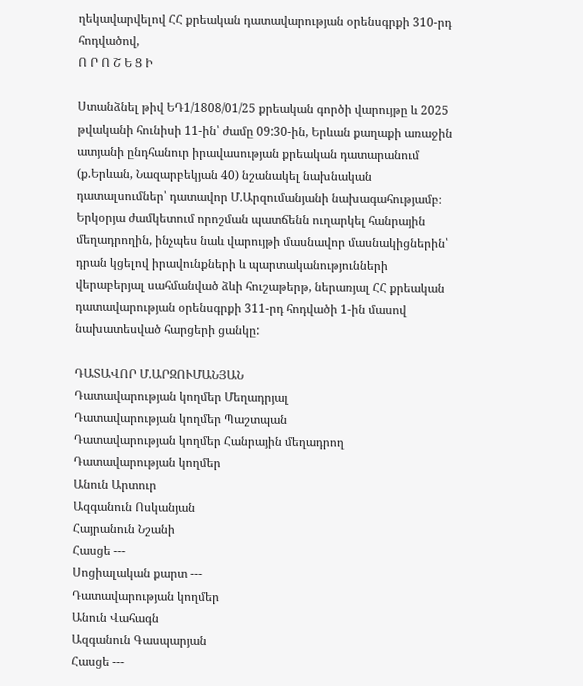ղեկավարվելով ՀՀ քրեական դատավարության օրենսգրքի 310-րդ հոդվածով,
Ո Ր Ո Շ Ե Ց Ի

Ստանձնել թիվ ԵԴ1/1808/01/25 քրեական գործի վարույթը և 2025 թվականի հունիսի 11-ին՝ ժամը 09:30-ին, Երևան քաղաքի առաջին ատյանի ընդհանուր իրավասության քրեական դատարանում (ք.Երևան, Նազարբեկյան 40) նշանակել նախնական դատալսումներ՝ դատավոր Մ.Արզումանյանի նախագահությամբ։
Երկօրյա ժամկետում որոշման պատճենն ուղարկել հանրային մեղադրողին, ինչպես նաև վարույթի մասնավոր մասնակիցներին՝ դրան կցելով իրավունքների և պարտականությունների վերաբերյալ սահմանված ձևի հուշաթերթ, ներառյալ ՀՀ քրեական դատավարության օրենսգրքի 311-րդ հոդվածի 1-ին մասով նախատեսված հարցերի ցանկը:

ԴԱՏԱՎՈՐ Մ.ԱՐԶՈՒՄԱՆՅԱՆ
Դատավարության կողմեր Մեղադրյալ
Դատավարության կողմեր Պաշտպան
Դատավարության կողմեր Հանրային մեղադրող
Դատավարության կողմեր
Անուն Արտուր
Ազգանուն Ոսկանյան
Հայրանուն Նշանի
Հասցե ---
Սոցիալական քարտ ---
Դատավարության կողմեր
Անուն Վահագն
Ազգանուն Գասպարյան
Հասցե ---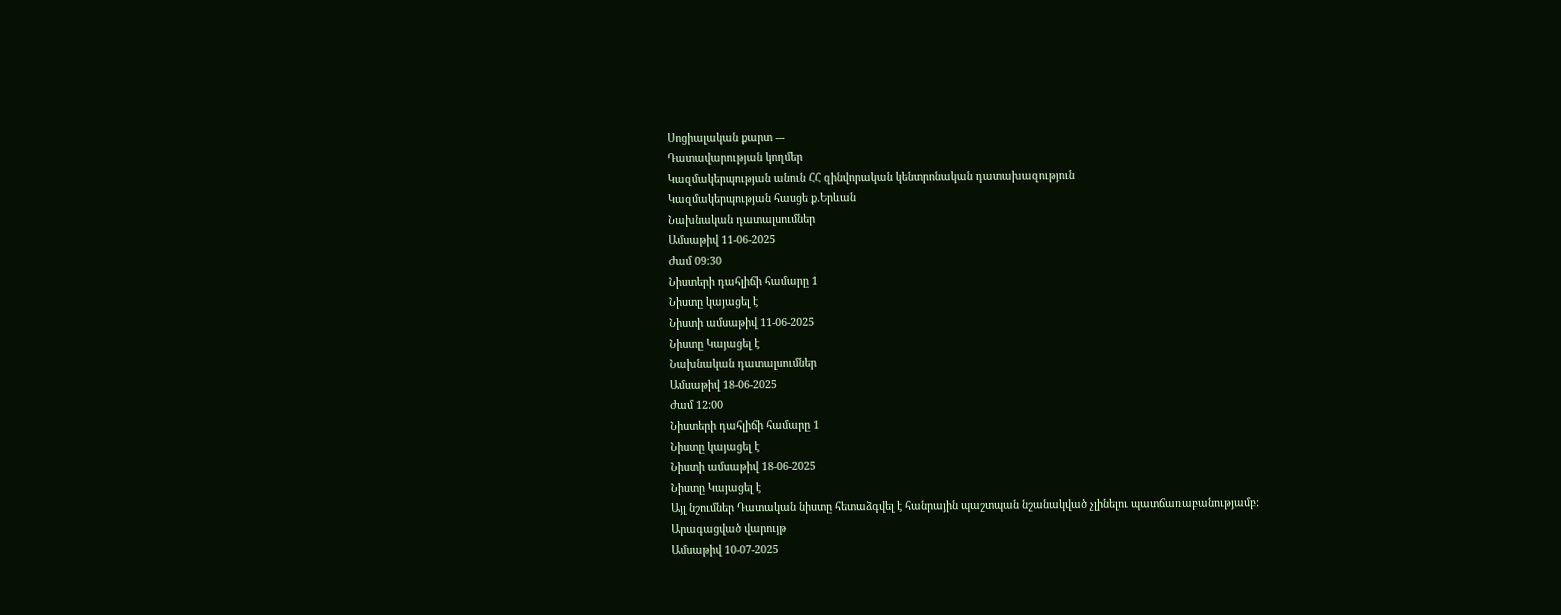Սոցիալական քարտ ---
Դատավարության կողմեր
Կազմակերպության անուն ՀՀ զինվորական կենտրոնական դատախազություն
Կազմակերպության հասցե ք.Երևան
Նախնական դատալսումներ
Ամսաթիվ 11-06-2025
Ժամ 09:30
Նիստերի դահլիճի համարը 1
Նիստը կայացել է
Նիստի ամսաթիվ 11-06-2025
Նիստը Կայացել է
Նախնական դատալսումներ
Ամսաթիվ 18-06-2025
Ժամ 12:00
Նիստերի դահլիճի համարը 1
Նիստը կայացել է
Նիստի ամսաթիվ 18-06-2025
Նիստը Կայացել է
Այլ նշումներ Դատական նիստը հետաձգվել է հանրային պաշտպան նշանակված չլինելու պատճառաբանությամբ:
Արագացված վարույթ
Ամսաթիվ 10-07-2025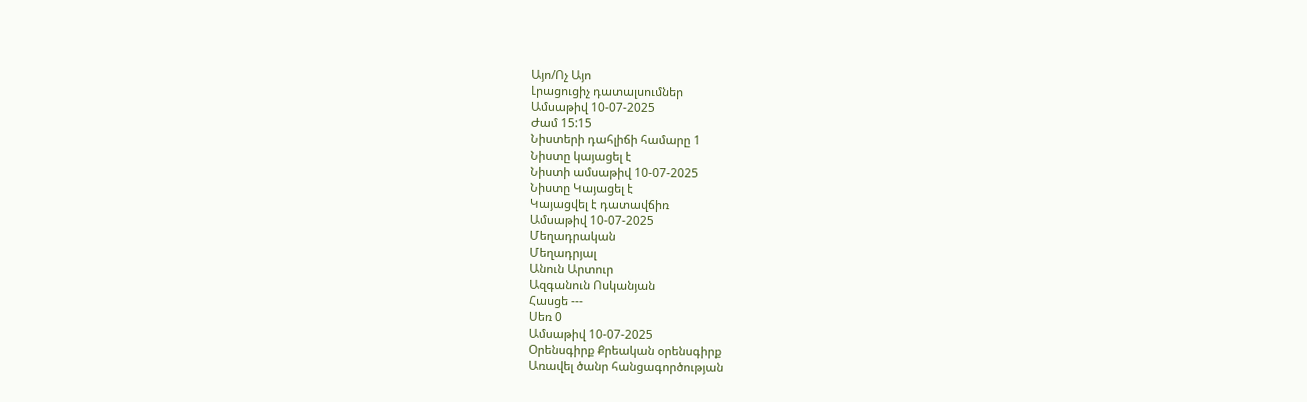Այո/Ոչ Այո
Լրացուցիչ դատալսումներ
Ամսաթիվ 10-07-2025
Ժամ 15:15
Նիստերի դահլիճի համարը 1
Նիստը կայացել է
Նիստի ամսաթիվ 10-07-2025
Նիստը Կայացել է
Կայացվել է դատավճիռ
Ամսաթիվ 10-07-2025
Մեղադրական
Մեղադրյալ
Անուն Արտուր
Ազգանուն Ոսկանյան
Հասցե ---
Սեռ 0
Ամսաթիվ 10-07-2025
Օրենսգիրք Քրեական օրենսգիրք
Առավել ծանր հանցագործության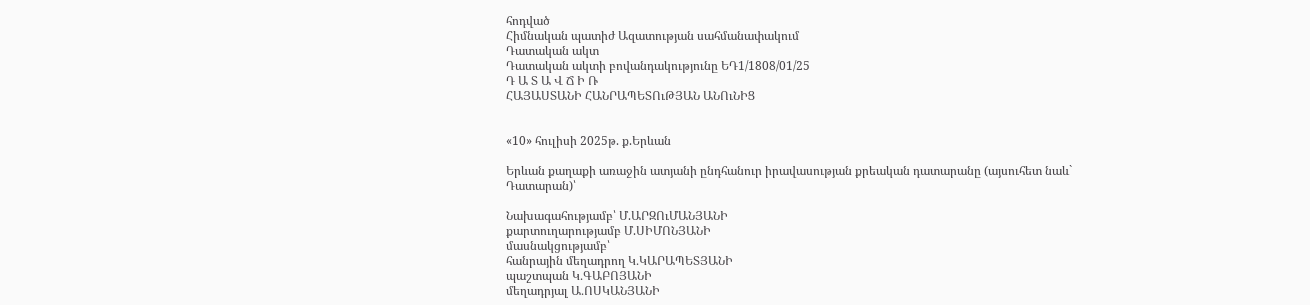հոդված
Հիմնական պատիժ Ազատության սահմանափակում
Դատական ակտ
Դատական ակտի բովանդակությունը ԵԴ1/1808/01/25
Դ Ա Տ Ա Վ Ճ Ի Ռ
ՀԱՅԱՍՏԱՆԻ ՀԱՆՐԱՊԵՏՈւԹՅԱՆ ԱՆՈւՆԻՑ


«10» հուլիսի 2025թ. ք.Երևան

Երևան քաղաքի առաջին ատյանի ընդհանուր իրավասության քրեական դատարանը (այսուհետ նաև` Դատարան)՝

Նախագահությամբ՝ Մ.ԱՐԶՈւՄԱՆՅԱՆԻ
քարտուղարությամբ Մ.ՍԻՄՈՆՅԱՆԻ
մասնակցությամբ՝
հանրային մեղադրող Կ․ԿԱՐԱՊԵՏՅԱՆԻ
պաշտպան Կ․ԳԱԲՈՅԱՆԻ
մեղադրյալ Ա․ՈՍԿԱՆՅԱՆԻ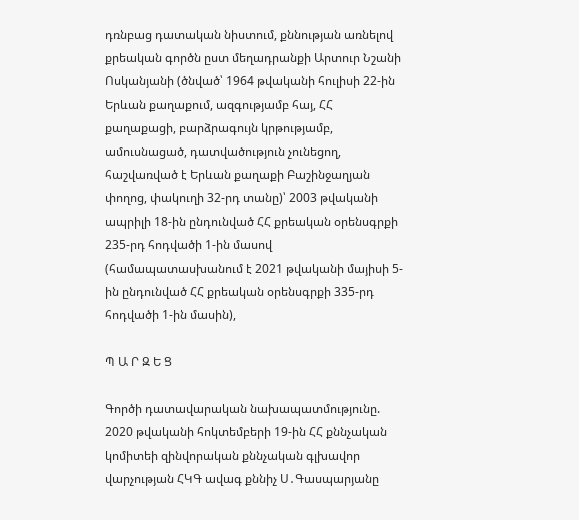դռնբաց դատական նիստում, քննության առնելով քրեական գործն ըստ մեղադրանքի Արտուր Նշանի Ոսկանյանի (ծնված՝ 1964 թվականի հուլիսի 22-ին Երևան քաղաքում, ազգությամբ հայ, ՀՀ քաղաքացի, բարձրագույն կրթությամբ, ամուսնացած, դատվածություն չունեցող, հաշվառված է Երևան քաղաքի Բաշինջաղյան փողոց, փակուղի 32-րդ տանը)՝ 2003 թվականի ապրիլի 18-ին ընդունված ՀՀ քրեական օրենսգրքի 235-րդ հոդվածի 1-ին մասով (համապատասխանում է 2021 թվականի մայիսի 5-ին ընդունված ՀՀ քրեական օրենսգրքի 335-րդ հոդվածի 1-ին մասին),

Պ Ա Ր Զ Ե Ց

Գործի դատավարական նախապատմությունը.
2020 թվականի հոկտեմբերի 19-ին ՀՀ քննչական կոմիտեի զինվորական քննչական գլխավոր վարչության ՀԿԳ ավագ քննիչ Ս․Գասպարյանը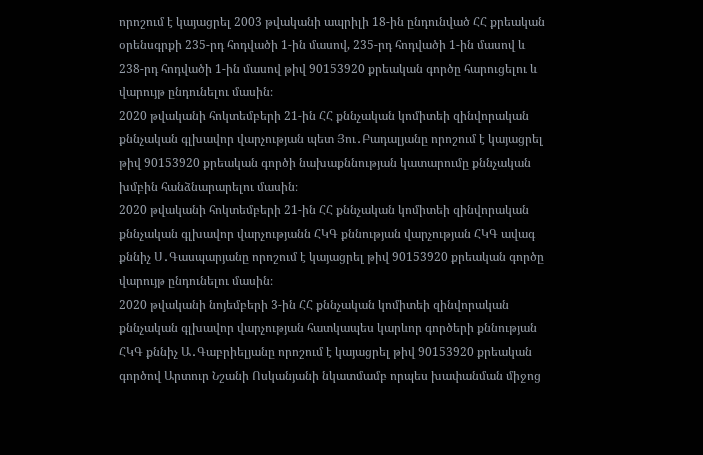որոշում է կայացրել 2003 թվականի ապրիլի 18-ին ընդունված ՀՀ քրեական օրենսգրքի 235-րդ հոդվածի 1-ին մասով, 235-րդ հոդվածի 1-ին մասով և 238-րդ հոդվածի 1-ին մասով թիվ 90153920 քրեական գործը հարուցելու և վարույթ ընդունելու մասին։
2020 թվականի հոկտեմբերի 21-ին ՀՀ քննչական կոմիտեի զինվորական քննչական գլխավոր վարչության պետ Յու․Բադալյանը որոշում է կայացրել թիվ 90153920 քրեական գործի նախաքննության կատարումը քննչական խմբին հանձնարարելու մասին։
2020 թվականի հոկտեմբերի 21-ին ՀՀ քննչական կոմիտեի զինվորական քննչական գլխավոր վարչությանն ՀԿԳ քննության վարչության ՀԿԳ ավագ քննիչ Ս․Գասպարյանը որոշում է կայացրել թիվ 90153920 քրեական գործը վարույթ ընդունելու մասին։
2020 թվականի նոյեմբերի 3-ին ՀՀ քննչական կոմիտեի զինվորական քննչական գլխավոր վարչության հատկապես կարևոր գործերի քննության ՀԿԳ քննիչ Ա․Գաբրիելյանը որոշում է կայացրել թիվ 90153920 քրեական գործով Արտուր Նշանի Ոսկանյանի նկատմամբ որպես խափանման միջոց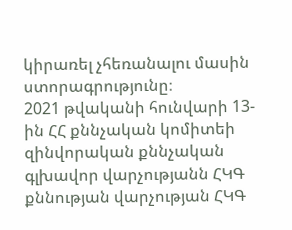կիրառել չհեռանալու մասին ստորագրությունը։
2021 թվականի հունվարի 13-ին ՀՀ քննչական կոմիտեի զինվորական քննչական գլխավոր վարչությանն ՀԿԳ քննության վարչության ՀԿԳ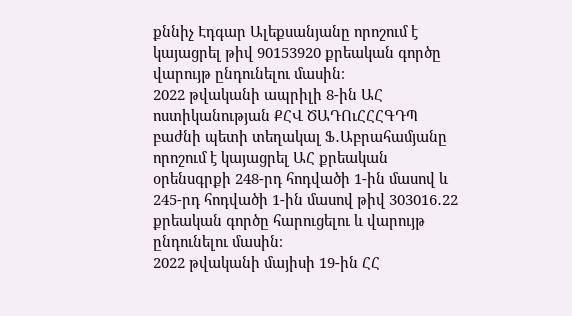քննիչ Էդգար Ալեքսանյանը որոշում է կայացրել թիվ 90153920 քրեական գործը վարույթ ընդունելու մասին։
2022 թվականի ապրիլի 8-ին ԱՀ ոստիկանության ՔՀՎ ԾԱԴՈւՀՀՀԳԴՊ բաժնի պետի տեղակալ Ֆ․Աբրահամյանը որոշում է կայացրել ԱՀ քրեական օրենսգրքի 248-րդ հոդվածի 1-ին մասով և 245-րդ հոդվածի 1-ին մասով թիվ 303016․22 քրեական գործը հարուցելու և վարույթ ընդունելու մասին։
2022 թվականի մայիսի 19-ին ՀՀ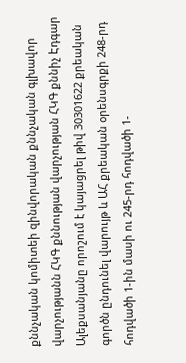քննչական կոմիտեի զինվորական քննչական գլխավոր վարչությանն ՀԿԳ քննության վարչության ՀԿԳ քննիչ Էդգար Ալեքսանյանը որոշում է կայացրել թիվ 30301622 քրեական գործն ընդունել վարույթ և ԱՀ քրեական օրենսգրքի 248-րդ հոդվածի 1-ին մասի ու 245-րդ հոդվածի 1-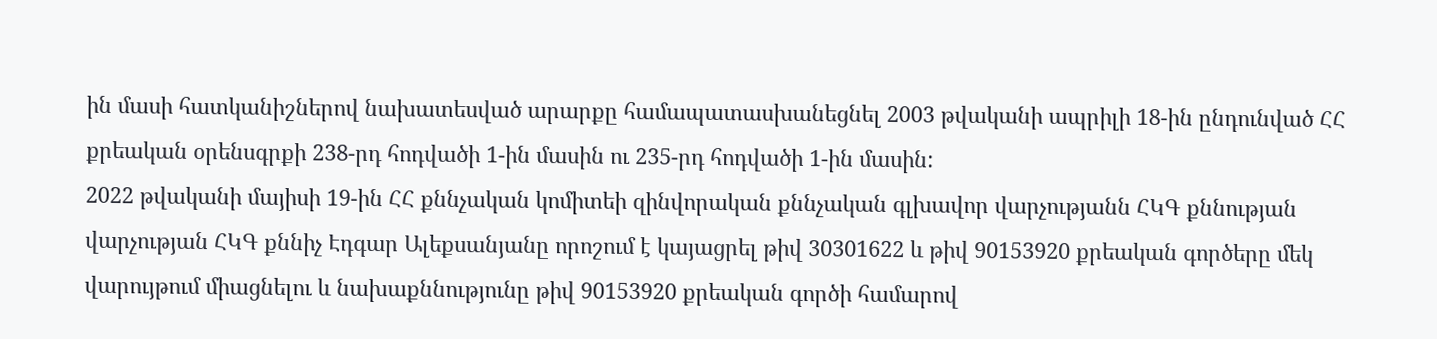ին մասի հատկանիշներով նախատեսված արարքը համապատասխանեցնել 2003 թվականի ապրիլի 18-ին ընդունված ՀՀ քրեական օրենսգրքի 238-րդ հոդվածի 1-ին մասին ու 235-րդ հոդվածի 1-ին մասին:
2022 թվականի մայիսի 19-ին ՀՀ քննչական կոմիտեի զինվորական քննչական գլխավոր վարչությանն ՀԿԳ քննության վարչության ՀԿԳ քննիչ Էդգար Ալեքսանյանը որոշում է կայացրել թիվ 30301622 և թիվ 90153920 քրեական գործերը մեկ վարույթում միացնելու և նախաքննությունը թիվ 90153920 քրեական գործի համարով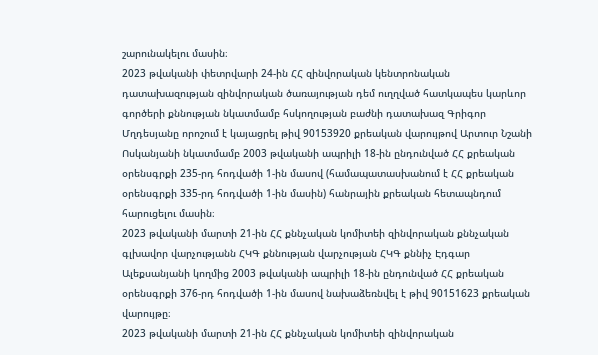շարունակելու մասին։
2023 թվականի փետրվարի 24-ին ՀՀ զինվորական կենտրոնական դատախազության զինվորական ծառայության դեմ ուղղված հատկապես կարևոր գործերի քննության նկատմամբ հսկողության բաժնի դատախազ Գրիգոր Մղդեսյանը որոշում է կայացրել թիվ 90153920 քրեական վարույթով Արտուր Նշանի Ոսկանյանի նկատմամբ 2003 թվականի ապրիլի 18-ին ընդունված ՀՀ քրեական օրենսգրքի 235-րդ հոդվածի 1-ին մասով (համապատասխանում է ՀՀ քրեական օրենսգրքի 335-րդ հոդվածի 1-ին մասին) հանրային քրեական հետապնդում հարուցելու մասին։
2023 թվականի մարտի 21-ին ՀՀ քննչական կոմիտեի զինվորական քննչական գլխավոր վարչությանն ՀԿԳ քննության վարչության ՀԿԳ քննիչ Էդգար Ալեքսանյանի կողմից 2003 թվականի ապրիլի 18-ին ընդունված ՀՀ քրեական օրենսգրքի 376-րդ հոդվածի 1-ին մասով նախաձեռնվել է թիվ 90151623 քրեական վարույթը։
2023 թվականի մարտի 21-ին ՀՀ քննչական կոմիտեի զինվորական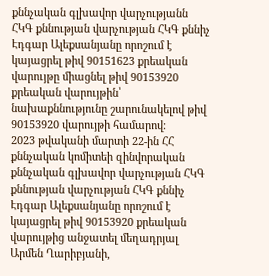քննչական գլխավոր վարչությանն ՀԿԳ քննության վարչության ՀԿԳ քննիչ Էդգար Ալեքսանյանը որոշում է կայացրել թիվ 90151623 քրեական վարույթը միացնել թիվ 90153920 քրեական վարույթին՝ նախաքննությունը շարունակելով թիվ 90153920 վարույթի համարով։
2023 թվականի մարտի 22-ին ՀՀ քննչական կոմիտեի զինվորական քննչական գլխավոր վարչության ՀԿԳ քննության վարչության ՀԿԳ քննիչ Էդգար Ալեքսանյանը որոշում է կայացրել թիվ 90153920 քրեական վարույթից անջատել մեղադրյալ Արմեն Ղարիբյանի,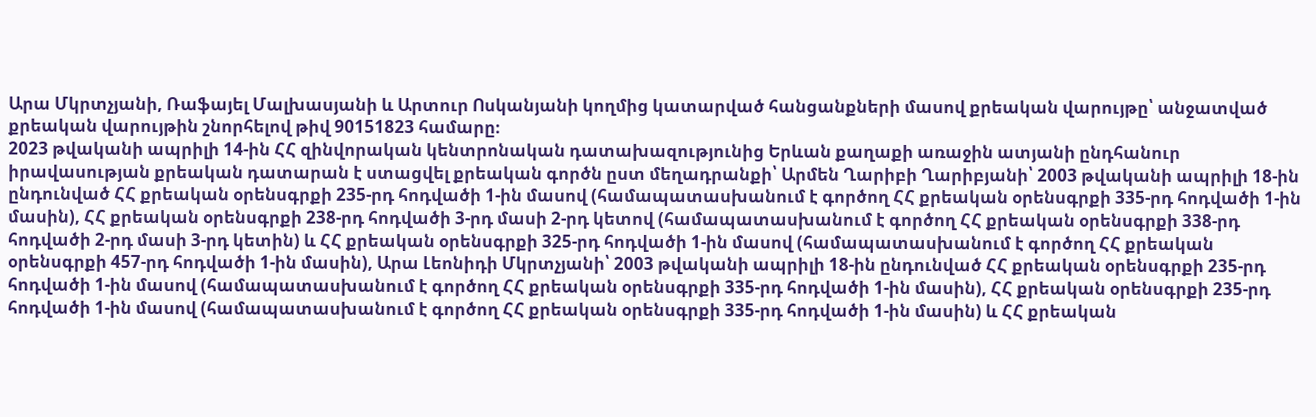Արա Մկրտչյանի, Ռաֆայել Մալխասյանի և Արտուր Ոսկանյանի կողմից կատարված հանցանքների մասով քրեական վարույթը՝ անջատված քրեական վարույթին շնորհելով թիվ 90151823 համարը։
2023 թվականի ապրիլի 14-ին ՀՀ զինվորական կենտրոնական դատախազությունից Երևան քաղաքի առաջին ատյանի ընդհանուր իրավասության քրեական դատարան է ստացվել քրեական գործն ըստ մեղադրանքի՝ Արմեն Ղարիբի Ղարիբյանի՝ 2003 թվականի ապրիլի 18-ին ընդունված ՀՀ քրեական օրենսգրքի 235-րդ հոդվածի 1-ին մասով (համապատասխանում է գործող ՀՀ քրեական օրենսգրքի 335-րդ հոդվածի 1-ին մասին), ՀՀ քրեական օրենսգրքի 238-րդ հոդվածի 3-րդ մասի 2-րդ կետով (համապատասխանում է գործող ՀՀ քրեական օրենսգրքի 338-րդ հոդվածի 2-րդ մասի 3-րդ կետին) և ՀՀ քրեական օրենսգրքի 325-րդ հոդվածի 1-ին մասով (համապատասխանում է գործող ՀՀ քրեական օրենսգրքի 457-րդ հոդվածի 1-ին մասին), Արա Լեոնիդի Մկրտչյանի՝ 2003 թվականի ապրիլի 18-ին ընդունված ՀՀ քրեական օրենսգրքի 235-րդ հոդվածի 1-ին մասով (համապատասխանում է գործող ՀՀ քրեական օրենսգրքի 335-րդ հոդվածի 1-ին մասին), ՀՀ քրեական օրենսգրքի 235-րդ հոդվածի 1-ին մասով (համապատասխանում է գործող ՀՀ քրեական օրենսգրքի 335-րդ հոդվածի 1-ին մասին) և ՀՀ քրեական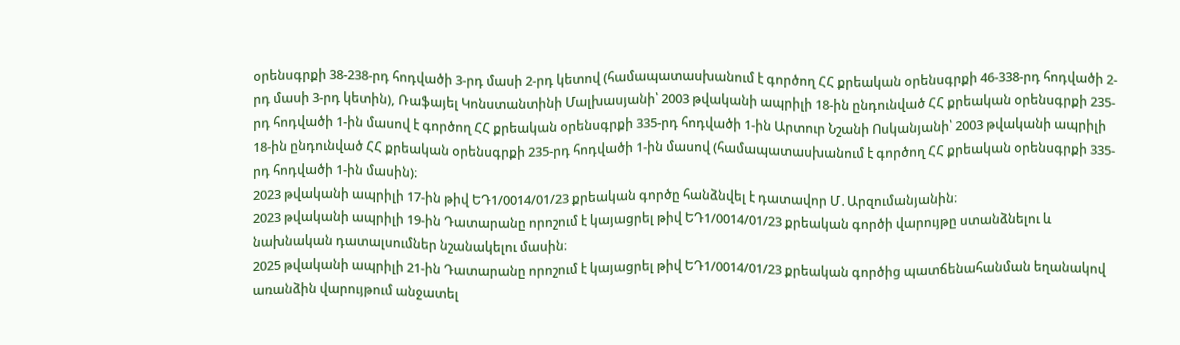օրենսգրքի 38-238-րդ հոդվածի 3-րդ մասի 2-րդ կետով (համապատասխանում է գործող ՀՀ քրեական օրենսգրքի 46-338-րդ հոդվածի 2-րդ մասի 3-րդ կետին), Ռաֆայել Կոնստանտինի Մալխասյանի՝ 2003 թվականի ապրիլի 18-ին ընդունված ՀՀ քրեական օրենսգրքի 235-րդ հոդվածի 1-ին մասով է գործող ՀՀ քրեական օրենսգրքի 335-րդ հոդվածի 1-ին Արտուր Նշանի Ոսկանյանի՝ 2003 թվականի ապրիլի 18-ին ընդունված ՀՀ քրեական օրենսգրքի 235-րդ հոդվածի 1-ին մասով (համապատասխանում է գործող ՀՀ քրեական օրենսգրքի 335-րդ հոդվածի 1-ին մասին)։
2023 թվականի ապրիլի 17-ին թիվ ԵԴ1/0014/01/23 քրեական գործը հանձնվել է դատավոր Մ․Արզումանյանին։
2023 թվականի ապրիլի 19-ին Դատարանը որոշում է կայացրել թիվ ԵԴ1/0014/01/23 քրեական գործի վարույթը ստանձնելու և նախնական դատալսումներ նշանակելու մասին։
2025 թվականի ապրիլի 21-ին Դատարանը որոշում է կայացրել թիվ ԵԴ1/0014/01/23 քրեական գործից պատճենահանման եղանակով առանձին վարույթում անջատել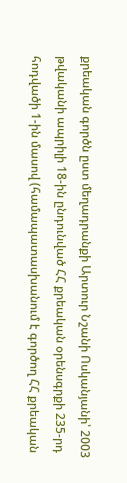քրեական գործն ըստ մեղադրանքի Արտուր Նշանի Ոսկանյանի՝ 2003 թվականի ապրիլի 18-ին ընդունված ՀՀ քրեական օրենսգրքի 235-րդ հոդվածի 1-ին մասով (համապատասխանում է գործող ՀՀ քրեական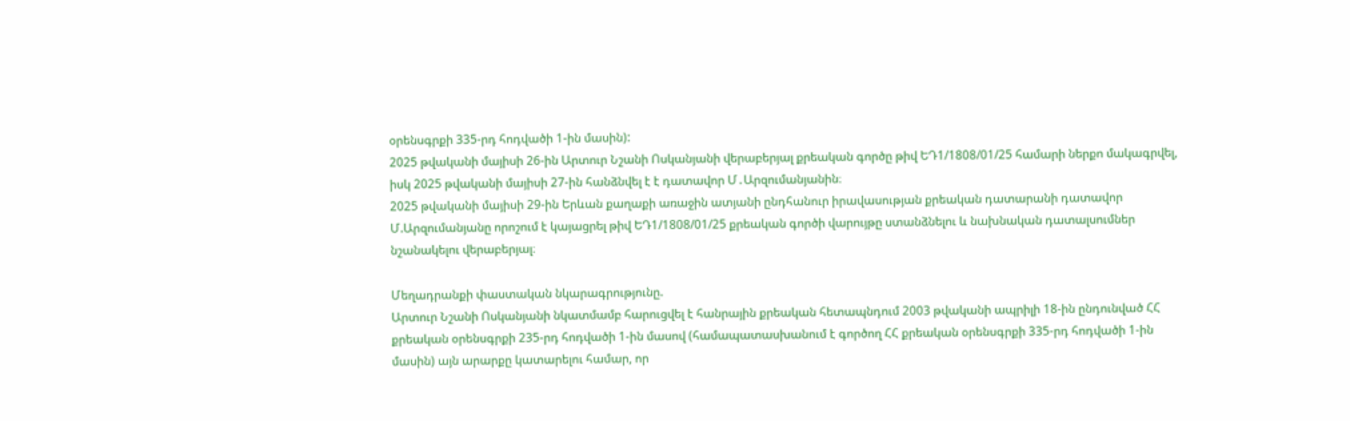օրենսգրքի 335-րդ հոդվածի 1-ին մասին):
2025 թվականի մայիսի 26-ին Արտուր Նշանի Ոսկանյանի վերաբերյալ քրեական գործը թիվ ԵԴ1/1808/01/25 համարի ներքո մակագրվել, իսկ 2025 թվականի մայիսի 27-ին հանձնվել է է դատավոր Մ․Արզումանյանին։
2025 թվականի մայիսի 29-ին Երևան քաղաքի առաջին ատյանի ընդհանուր իրավասության քրեական դատարանի դատավոր Մ.Արզումանյանը որոշում է կայացրել թիվ ԵԴ1/1808/01/25 քրեական գործի վարույթը ստանձնելու և նախնական դատալսումներ նշանակելու վերաբերյալ։

Մեղադրանքի փաստական նկարագրությունը.
Արտուր Նշանի Ոսկանյանի նկատմամբ հարուցվել է հանրային քրեական հետապնդում 2003 թվականի ապրիլի 18-ին ընդունված ՀՀ քրեական օրենսգրքի 235-րդ հոդվածի 1-ին մասով (համապատասխանում է գործող ՀՀ քրեական օրենսգրքի 335-րդ հոդվածի 1-ին մասին) այն արարքը կատարելու համար, որ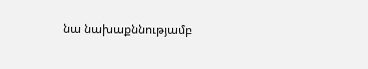նա նախաքննությամբ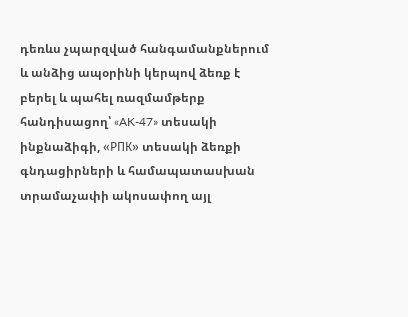դեռևս չպարզված հանգամանքներում և անձից ապօրինի կերպով ձեռք է բերել և պահել ռազմամթերք հանդիսացող՝ «AK-47» տեսակի ինքնաձիգի, «РПК» տեսակի ձեռքի գնդացիրների և համապատասխան տրամաչափի ակոսափող այլ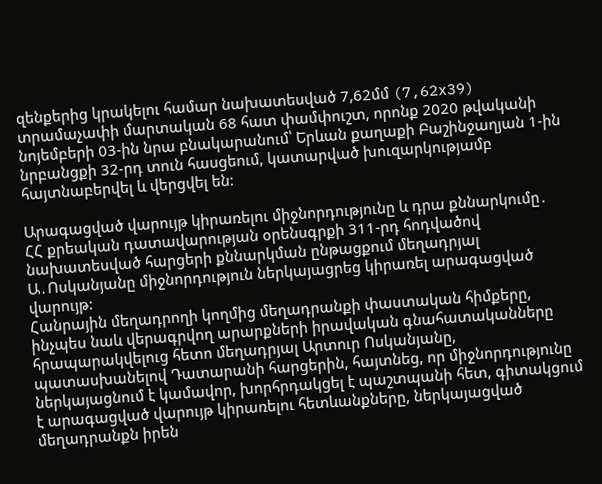զենքերից կրակելու համար նախատեսված 7,62մմ (7,62x39) տրամաչափի մարտական 68 հատ փամփուշտ, որոնք 2020 թվականի նոյեմբերի 03-ին նրա բնակարանում՝ Երևան քաղաքի Բաշինջաղյան 1-ին նրբանցքի 32-րդ տուն հասցեում, կատարված խուզարկությամբ հայտնաբերվել և վերցվել են:

Արագացված վարույթ կիրառելու միջնորդությունը և դրա քննարկումը․
ՀՀ քրեական դատավարության օրենսգրքի 311-րդ հոդվածով նախատեսված հարցերի քննարկման ընթացքում մեղադրյալ Ա․Ոսկանյանը միջնորդություն ներկայացրեց կիրառել արագացված վարույթ:
Հանրային մեղադրողի կողմից մեղադրանքի փաստական հիմքերը, ինչպես նաև վերագրվող արարքների իրավական գնահատականները հրապարակվելուց հետո մեղադրյալ Արտուր Ոսկանյանը, պատասխանելով Դատարանի հարցերին, հայտնեց, որ միջնորդությունը ներկայացնում է կամավոր, խորհրդակցել է պաշտպանի հետ, գիտակցում է արագացված վարույթ կիրառելու հետևանքները, ներկայացված մեղադրանքն իրեն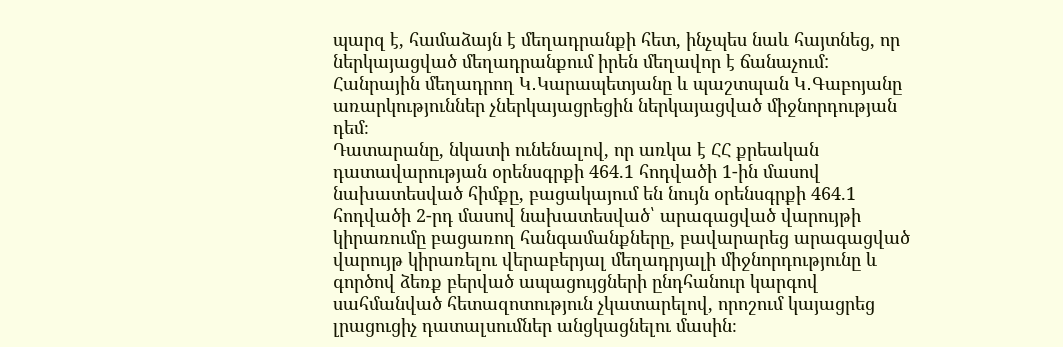պարզ է, համաձայն է մեղադրանքի հետ, ինչպես նաև հայտնեց, որ ներկայացված մեղադրանքում իրեն մեղավոր է ճանաչում:
Հանրային մեղադրող Կ․Կարապետյանը և պաշտպան Կ․Գաբոյանը առարկություններ չներկայացրեցին ներկայացված միջնորդության դեմ։
Դատարանը, նկատի ունենալով, որ առկա է ՀՀ քրեական դատավարության օրենսգրքի 464.1 հոդվածի 1-ին մասով նախատեսված հիմքը, բացակայում են նույն օրենսգրքի 464.1 հոդվածի 2-րդ մասով նախատեսված՝ արագացված վարույթի կիրառումը բացառող հանգամանքները, բավարարեց արագացված վարույթ կիրառելու վերաբերյալ մեղադրյալի միջնորդությունը և գործով ձեռք բերված ապացույցների ընդհանուր կարգով սահմանված հետազոտություն չկատարելով, որոշում կայացրեց լրացուցիչ դատալսումներ անցկացնելու մասին։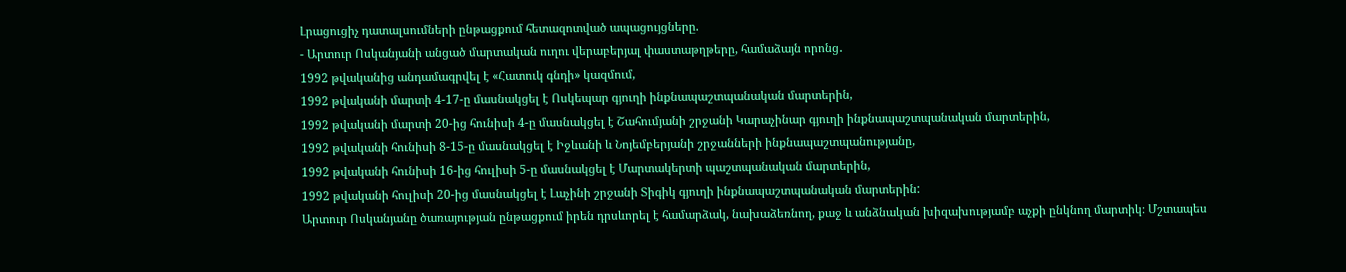Լրացուցիչ դատալսումների ընթացքում հետազոտված ապացույցները.
- Արտուր Ոսկանյանի անցած մարտական ուղու վերաբերյալ փաստաթղթերը, համաձայն որոնց․
1992 թվականից անդամագրվել է «Հատուկ գնդի» կազմում,
1992 թվականի մարտի 4-17-ը մասնակցել է Ոսկեպար գյուղի ինքնապաշտպանական մարտերին,
1992 թվականի մարտի 20-ից հունիսի 4-ը մասնակցել է Շահումյանի շրջանի Կարաչինար գյուղի ինքնապաշտպանական մարտերին,
1992 թվականի հունիսի 8-15-ը մասնակցել է Իջևանի և Նոյեմբերյանի շրջանների ինքնապաշտպանությանը,
1992 թվականի հունիսի 16-ից հուլիսի 5-ը մասնակցել է Մարտակերտի պաշտպանական մարտերին,
1992 թվականի հուլիսի 20-ից մասնակցել է Լաչինի շրջանի Տիգիկ գյուղի ինքնապաշտպանական մարտերին:
Արտուր Ոսկանյանը ծառայության ընթացքում իրեն դրսևորել է համարձակ, նախաձեռնող, քաջ և անձնական խիզախությամբ աչքի ընկնող մարտիկ։ Մշտապես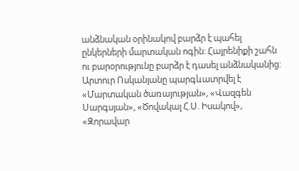անձնական օրինակով բարձր է պահել ընկերների մարտական ոգին: Հայրենիքի շահն ու բարօրությունը բարձր է դասել անձնականից:
Արտուր Ոսկանյանը պարգևատրվել է «Մարտական ծառայության», «Վազգեն Սարգսյան», «Ծովակալ Հ.Ս. Իսակով», «Զորավար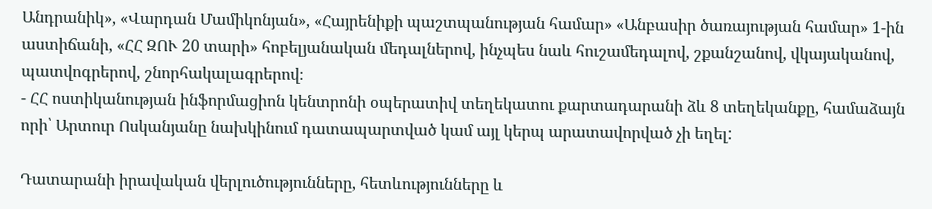Անդրանիկ», «Վարդան Մամիկոնյան», «Հայրենիքի պաշտպանության համար» «Անբասիր ծառայության համար» 1-ին աստիճանի, «ՀՀ ԶՈՒ 20 տարի» հոբելյանական մեդալներով, ինչպես նաև հուշամեդալով, շքանշանով, վկայականով, պատվոգրերով, շնորհակալագրերով։
- ՀՀ ոստիկանության ինֆորմացիոն կենտրոնի օպերատիվ տեղեկատու քարտադարանի ձև 8 տեղեկանքը, համաձայն որի՝ Արտուր Ոսկանյանը նախկինում դատապարտված կամ այլ կերպ արատավորված չի եղել:

Դատարանի իրավական վերլուծությունները, հետևությունները և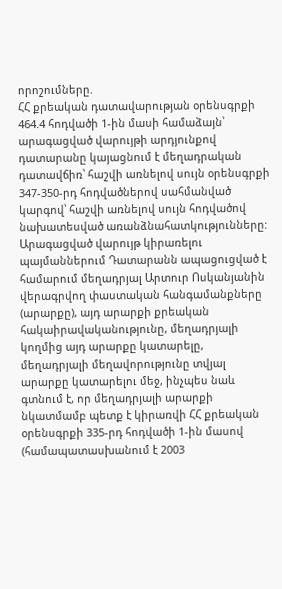որոշումները.
ՀՀ քրեական դատավարության օրենսգրքի 464.4 հոդվածի 1-ին մասի համաձայն՝ արագացված վարույթի արդյունքով դատարանը կայացնում է մեղադրական դատավճիռ՝ հաշվի առնելով սույն օրենսգրքի 347-350-րդ հոդվածներով սահմանված կարգով՝ հաշվի առնելով սույն հոդվածով նախատեսված առանձնահատկությունները:
Արագացված վարույթ կիրառելու պայմաններում Դատարանն ապացուցված է համարում մեղադրյալ Արտուր Ոսկանյանին վերագրվող փաստական հանգամանքները (արարքը), այդ արարքի քրեական հակաիրավականությունը, մեղադրյալի կողմից այդ արարքը կատարելը, մեղադրյալի մեղավորությունը տվյալ արարքը կատարելու մեջ, ինչպես նաև գտնում է, որ մեղադրյալի արարքի նկատմամբ պետք է կիրառվի ՀՀ քրեական օրենսգրքի 335-րդ հոդվածի 1-ին մասով (համապատասխանում է 2003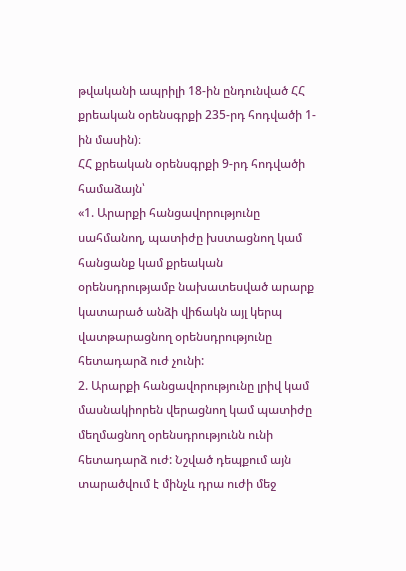թվականի ապրիլի 18-ին ընդունված ՀՀ քրեական օրենսգրքի 235-րդ հոդվածի 1-ին մասին)։
ՀՀ քրեական օրենսգրքի 9-րդ հոդվածի համաձայն՝
«1. Արարքի հանցավորությունը սահմանող, պատիժը խստացնող կամ հանցանք կամ քրեական օրենսդրությամբ նախատեսված արարք կատարած անձի վիճակն այլ կերպ վատթարացնող օրենսդրությունը հետադարձ ուժ չունի:
2. Արարքի հանցավորությունը լրիվ կամ մասնակիորեն վերացնող կամ պատիժը մեղմացնող օրենսդրությունն ունի հետադարձ ուժ: Նշված դեպքում այն տարածվում է մինչև դրա ուժի մեջ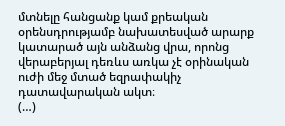մտնելը հանցանք կամ քրեական օրենսդրությամբ նախատեսված արարք կատարած այն անձանց վրա, որոնց վերաբերյալ դեռևս առկա չէ օրինական ուժի մեջ մտած եզրափակիչ դատավարական ակտ։
(…)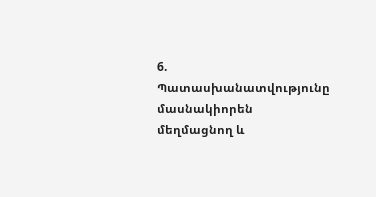6. Պատասխանատվությունը մասնակիորեն մեղմացնող և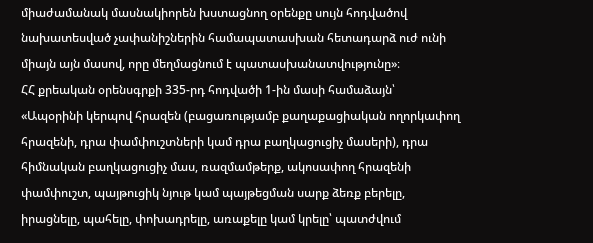միաժամանակ մասնակիորեն խստացնող օրենքը սույն հոդվածով նախատեսված չափանիշներին համապատասխան հետադարձ ուժ ունի միայն այն մասով, որը մեղմացնում է պատասխանատվությունը»։
ՀՀ քրեական օրենսգրքի 335-րդ հոդվածի 1-ին մասի համաձայն՝
«Ապօրինի կերպով հրազեն (բացառությամբ քաղաքացիական ողորկափող հրազենի, դրա փամփուշտների կամ դրա բաղկացուցիչ մասերի), դրա հիմնական բաղկացուցիչ մաս, ռազմամթերք, ակոսափող հրազենի փամփուշտ, պայթուցիկ նյութ կամ պայթեցման սարք ձեռք բերելը, իրացնելը, պահելը, փոխադրելը, առաքելը կամ կրելը՝ պատժվում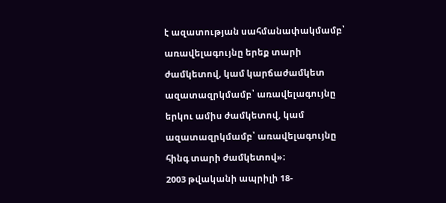է ազատության սահմանափակմամբ՝ առավելագույնը երեք տարի ժամկետով, կամ կարճաժամկետ ազատազրկմամբ՝ առավելագույնը երկու ամիս ժամկետով, կամ ազատազրկմամբ՝ առավելագույնը հինգ տարի ժամկետով»։
2003 թվականի ապրիլի 18-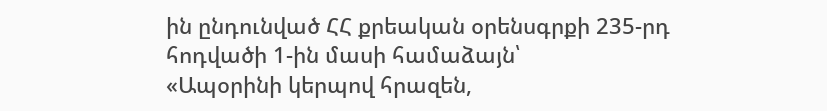ին ընդունված ՀՀ քրեական օրենսգրքի 235-րդ հոդվածի 1-ին մասի համաձայն՝
«Ապօրինի կերպով հրազեն,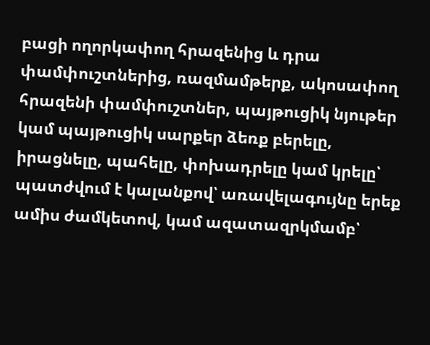բացի ողորկափող հրազենից և դրա փամփուշտներից, ռազմամթերք, ակոսափող հրազենի փամփուշտներ, պայթուցիկ նյութեր կամ պայթուցիկ սարքեր ձեռք բերելը, իրացնելը, պահելը, փոխադրելը կամ կրելը՝ պատժվում է կալանքով՝ առավելագույնը երեք ամիս ժամկետով, կամ ազատազրկմամբ՝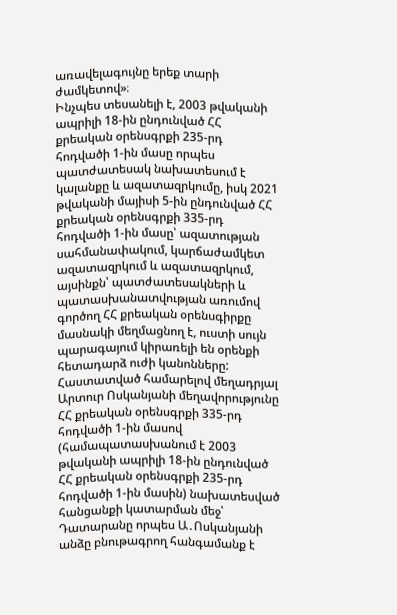առավելագույնը երեք տարի ժամկետով»։
Ինչպես տեսանելի է, 2003 թվականի ապրիլի 18-ին ընդունված ՀՀ քրեական օրենսգրքի 235-րդ հոդվածի 1-ին մասը որպես պատժատեսակ նախատեսում է կալանքը և ազատազրկումը, իսկ 2021 թվականի մայիսի 5-ին ընդունված ՀՀ քրեական օրենսգրքի 335-րդ հոդվածի 1-ին մասը՝ ազատության սահմանափակում, կարճաժամկետ ազատազրկում և ազատազրկում, այսինքն՝ պատժատեսակների և պատասխանատվության առումով գործող ՀՀ քրեական օրենսգիրքը մասնակի մեղմացնող է, ուստի սույն պարագայում կիրառելի են օրենքի հետադարձ ուժի կանոնները:
Հաստատված համարելով մեղադրյալ Արտուր Ոսկանյանի մեղավորությունը ՀՀ քրեական օրենսգրքի 335-րդ հոդվածի 1-ին մասով (համապատասխանում է 2003 թվականի ապրիլի 18-ին ընդունված ՀՀ քրեական օրենսգրքի 235-րդ հոդվածի 1-ին մասին) նախատեսված հանցանքի կատարման մեջ՝ Դատարանը որպես Ա․Ոսկանյանի անձը բնութագրող հանգամանք է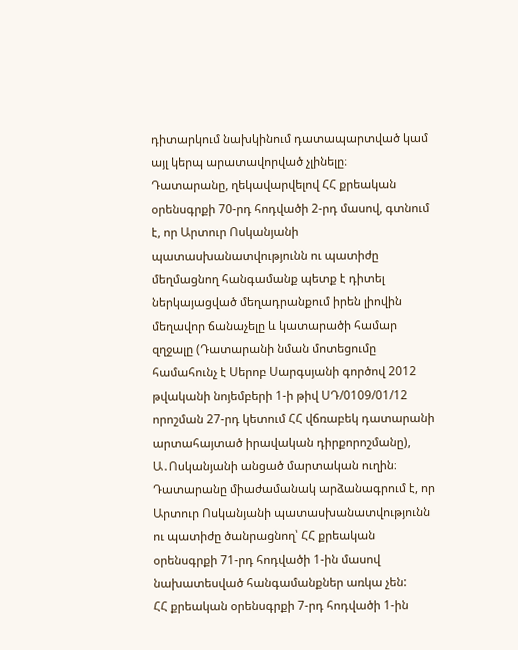դիտարկում նախկինում դատապարտված կամ այլ կերպ արատավորված չլինելը։
Դատարանը, ղեկավարվելով ՀՀ քրեական օրենսգրքի 70-րդ հոդվածի 2-րդ մասով, գտնում է, որ Արտուր Ոսկանյանի պատասխանատվությունն ու պատիժը մեղմացնող հանգամանք պետք է դիտել ներկայացված մեղադրանքում իրեն լիովին մեղավոր ճանաչելը և կատարածի համար զղջալը (Դատարանի նման մոտեցումը համահունչ է Սերոբ Սարգսյանի գործով 2012 թվականի նոյեմբերի 1-ի թիվ ՍԴ/0109/01/12 որոշման 27-րդ կետում ՀՀ վճռաբեկ դատարանի արտահայտած իրավական դիրքորոշմանը), Ա․Ոսկանյանի անցած մարտական ուղին։
Դատարանը միաժամանակ արձանագրում է, որ Արտուր Ոսկանյանի պատասխանատվությունն ու պատիժը ծանրացնող՝ ՀՀ քրեական օրենսգրքի 71-րդ հոդվածի 1-ին մասով նախատեսված հանգամանքներ առկա չեն:
ՀՀ քրեական օրենսգրքի 7-րդ հոդվածի 1-ին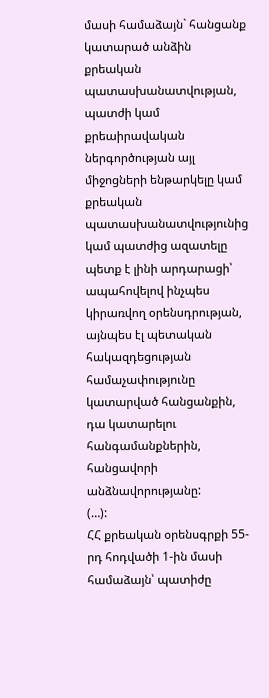մասի համաձայն` հանցանք կատարած անձին քրեական պատասխանատվության, պատժի կամ քրեաիրավական ներգործության այլ միջոցների ենթարկելը կամ քրեական պատասխանատվությունից կամ պատժից ազատելը պետք է լինի արդարացի՝ ապահովելով ինչպես կիրառվող օրենսդրության, այնպես էլ պետական հակազդեցության համաչափությունը կատարված հանցանքին, դա կատարելու հանգամանքներին, հանցավորի անձնավորությանը:
(…):
ՀՀ քրեական օրենսգրքի 55-րդ հոդվածի 1-ին մասի համաձայն՝ պատիժը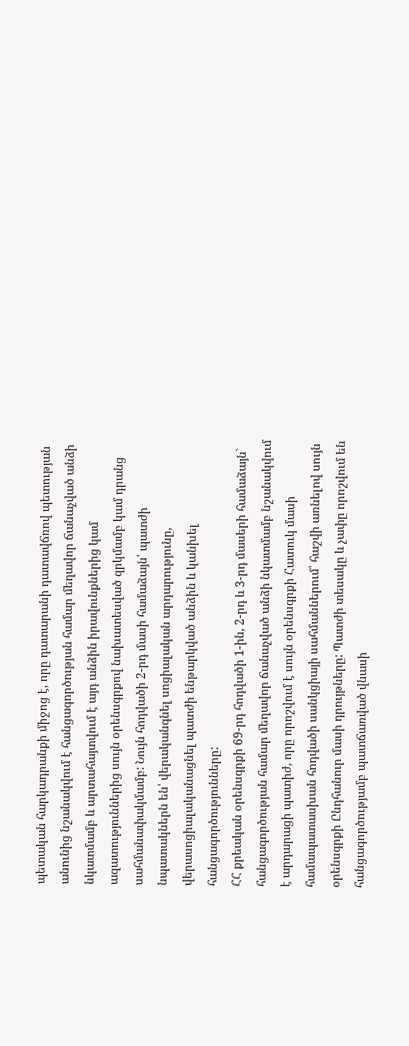պետական հարկադրանքի միջոց է, որը դատարանի դատավճռով պետության անունից նշանակվում է հանցագործության համար մեղավոր ճանաչված անձի նկատմամբ և արտահայտվում է այդ անձին իրավունքներից կամ ազատություններից սույն օրենսգրքով նախատեսված զրկմամբ կամ դրանց սահմանափակմամբ: Նույն հոդվածի 2-րդ մասի համաձայն՝ պատժի նպատակներն են՝ վերականգնել սոցիալական արդարությունը, վերասոցիալականացնել պատժի ենթարկված անձին և կանխել հանցագործությունները:
ՀՀ քրեական օրենսգրքի 69-րդ հոդվածի 1-ին, 2-րդ և 3-րդ մասերի համաձայն` հանցագործության համար մեղավոր ճանաչված անձի նկատմամբ նշանակվում է արդարացի պատիժ, որը որոշվում է սույն օրենսգրքի Հատուկ մասի համապատասխան հոդվածի սանկցիայի սահմաններում՝ հաշվի առնելով սույն օրենսգրքի Ընդհանուր մասի դրույթները: Պատժի տեսակը և չափը որոշվում են հանցագործությամբ պատճառված վնասի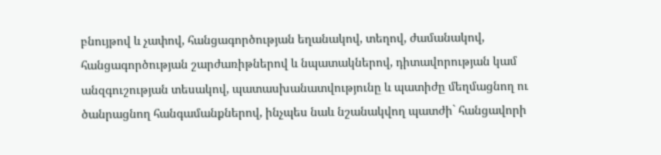բնույթով և չափով, հանցագործության եղանակով, տեղով, ժամանակով, հանցագործության շարժառիթներով և նպատակներով, դիտավորության կամ անզգուշության տեսակով, պատասխանատվությունը և պատիժը մեղմացնող ու ծանրացնող հանգամանքներով, ինչպես նաև նշանակվող պատժի` հանցավորի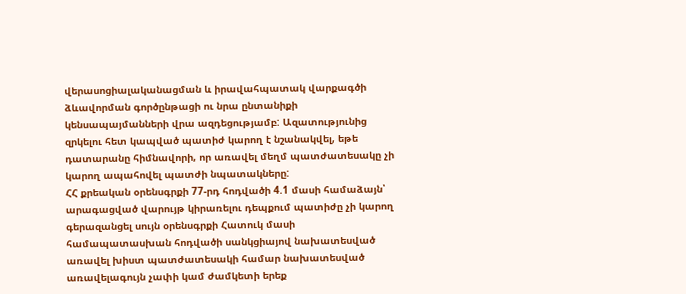վերասոցիալականացման և իրավահպատակ վարքագծի ձևավորման գործընթացի ու նրա ընտանիքի կենսապայմանների վրա ազդեցությամբ: Ազատությունից զրկելու հետ կապված պատիժ կարող է նշանակվել, եթե դատարանը հիմնավորի, որ առավել մեղմ պատժատեսակը չի կարող ապահովել պատժի նպատակները:
ՀՀ քրեական օրենսգրքի 77-րդ հոդվածի 4.1 մասի համաձայն՝ արագացված վարույթ կիրառելու դեպքում պատիժը չի կարող գերազանցել սույն օրենսգրքի Հատուկ մասի համապատասխան հոդվածի սանկցիայով նախատեսված առավել խիստ պատժատեսակի համար նախատեսված առավելագույն չափի կամ ժամկետի երեք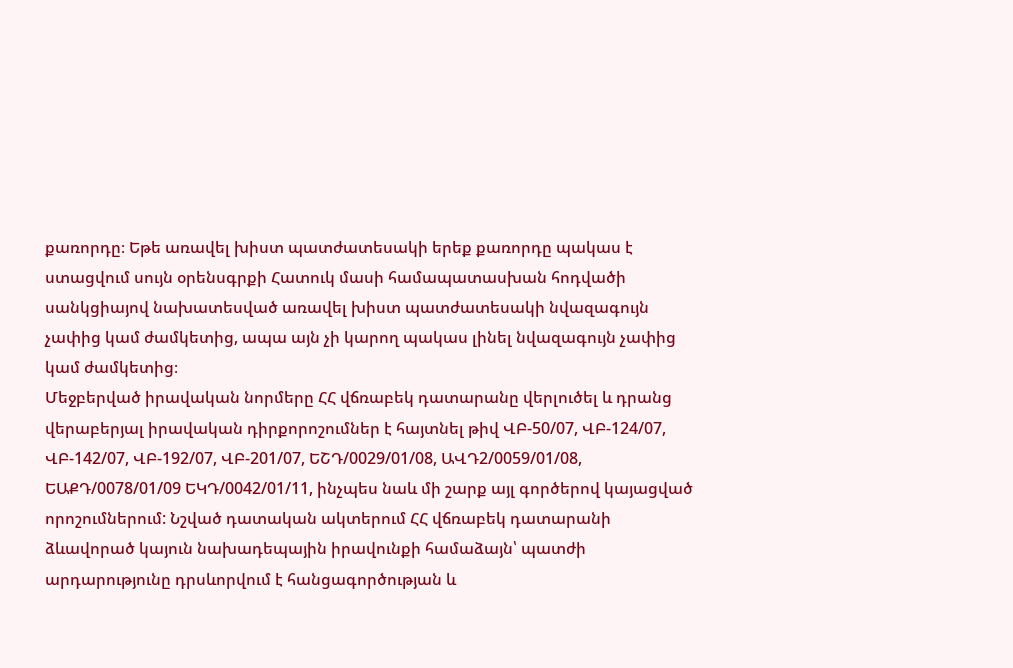քառորդը։ Եթե առավել խիստ պատժատեսակի երեք քառորդը պակաս է ստացվում սույն օրենսգրքի Հատուկ մասի համապատասխան հոդվածի սանկցիայով նախատեսված առավել խիստ պատժատեսակի նվազագույն չափից կամ ժամկետից, ապա այն չի կարող պակաս լինել նվազագույն չափից կամ ժամկետից։
Մեջբերված իրավական նորմերը ՀՀ վճռաբեկ դատարանը վերլուծել և դրանց վերաբերյալ իրավական դիրքորոշումներ է հայտնել թիվ ՎԲ-50/07, ՎԲ-124/07, ՎԲ-142/07, ՎԲ-192/07, ՎԲ-201/07, ԵՇԴ/0029/01/08, ԱՎԴ2/0059/01/08, ԵԱՔԴ/0078/01/09 ԵԿԴ/0042/01/11, ինչպես նաև մի շարք այլ գործերով կայացված որոշումներում: Նշված դատական ակտերում ՀՀ վճռաբեկ դատարանի ձևավորած կայուն նախադեպային իրավունքի համաձայն՝ պատժի արդարությունը դրսևորվում է հանցագործության և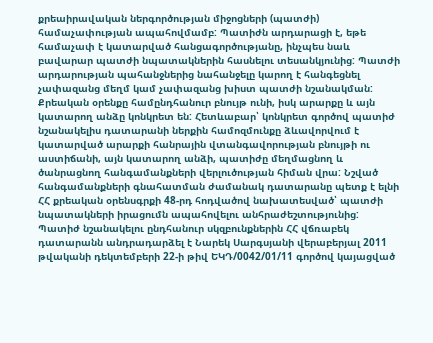քրեաիրավական ներգործության միջոցների (պատժի) համաչափության ապահովմամբ: Պատիժն արդարացի է, եթե համաչափ է կատարված հանցագործությանը, ինչպես նաև բավարար պատժի նպատակներին հասնելու տեսանկյունից: Պատժի արդարության պահանջներից նահանջելը կարող է հանգեցնել չափազանց մեղմ կամ չափազանց խիստ պատժի նշանակման: Քրեական օրենքը համընդհանուր բնույթ ունի, իսկ արարքը և այն կատարող անձը կոնկրետ են: Հետևաբար՝ կոնկրետ գործով պատիժ նշանակելիս դատարանի ներքին համոզմունքը ձևավորվում է կատարված արարքի հանրային վտանգավորության բնույթի ու աստիճանի, այն կատարող անձի, պատիժը մեղմացնող և ծանրացնող հանգամանքների վերլուծության հիման վրա: Նշված հանգամանքների գնահատման ժամանակ դատարանը պետք է ելնի ՀՀ քրեական օրենսգրքի 48-րդ հոդվածով նախատեսված՝ պատժի նպատակների իրացումն ապահովելու անհրաժեշտությունից:
Պատիժ նշանակելու ընդհանուր սկզբունքներին ՀՀ վճռաբեկ դատարանն անդրադարձել է Նարեկ Սարգսյանի վերաբերյալ 2011 թվականի դեկտեմբերի 22-ի թիվ ԵԿԴ/0042/01/11 գործով կայացված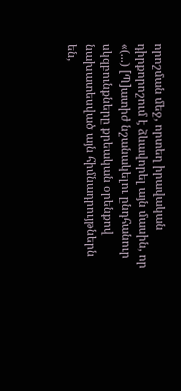որոշման մեջ, որտեղ իրավական դիրքորոշում է ձևավորել այն մասին, որ «(...) [Պ]ատիժ նշանակելու ընդհանուր սկզբունքները քրեական օրենքով նախատեսված այն հիմնադրույթներն են,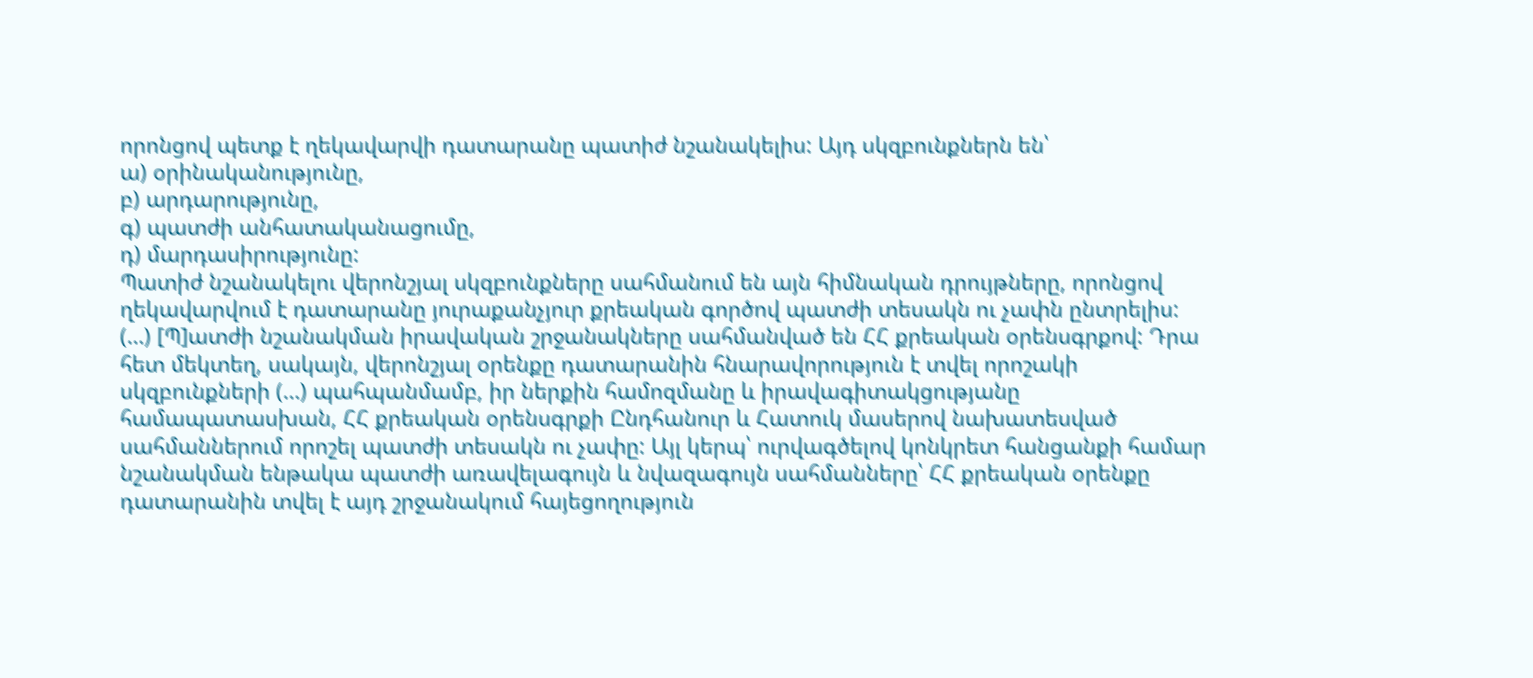որոնցով պետք է ղեկավարվի դատարանը պատիժ նշանակելիս: Այդ սկզբունքներն են՝
ա) օրինականությունը,
բ) արդարությունը,
գ) պատժի անհատականացումը,
դ) մարդասիրությունը:
Պատիժ նշանակելու վերոնշյալ սկզբունքները սահմանում են այն հիմնական դրույթները, որոնցով ղեկավարվում է դատարանը յուրաքանչյուր քրեական գործով պատժի տեսակն ու չափն ընտրելիս:
(…) [Պ]ատժի նշանակման իրավական շրջանակները սահմանված են ՀՀ քրեական օրենսգրքով: Դրա հետ մեկտեղ, սակայն, վերոնշյալ օրենքը դատարանին հնարավորություն է տվել որոշակի սկզբունքների (…) պահպանմամբ, իր ներքին համոզմանը և իրավագիտակցությանը համապատասխան, ՀՀ քրեական օրենսգրքի Ընդհանուր և Հատուկ մասերով նախատեսված սահմաններում որոշել պատժի տեսակն ու չափը: Այլ կերպ՝ ուրվագծելով կոնկրետ հանցանքի համար նշանակման ենթակա պատժի առավելագույն և նվազագույն սահմանները՝ ՀՀ քրեական օրենքը դատարանին տվել է այդ շրջանակում հայեցողություն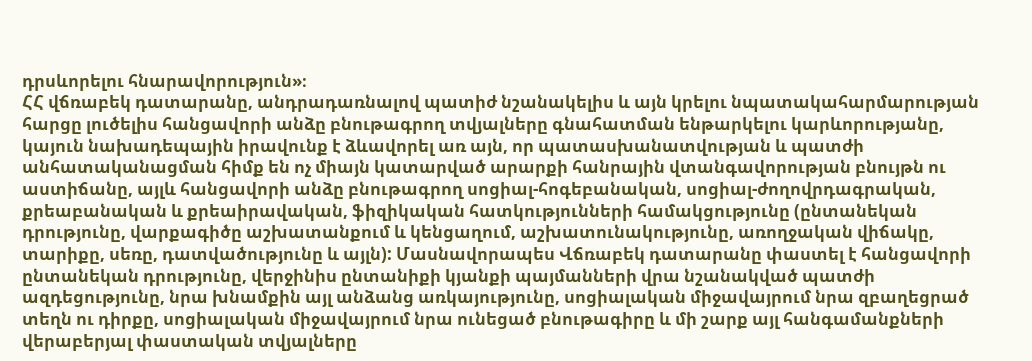դրսևորելու հնարավորություն»։
ՀՀ վճռաբեկ դատարանը, անդրադառնալով պատիժ նշանակելիս և այն կրելու նպատակահարմարության հարցը լուծելիս հանցավորի անձը բնութագրող տվյալները գնահատման ենթարկելու կարևորությանը, կայուն նախադեպային իրավունք է ձևավորել առ այն, որ պատասխանատվության և պատժի անհատականացման հիմք են ոչ միայն կատարված արարքի հանրային վտանգավորության բնույթն ու աստիճանը, այլև հանցավորի անձը բնութագրող սոցիալ-հոգեբանական, սոցիալ-ժողովրդագրական, քրեաբանական և քրեաիրավական, ֆիզիկական հատկությունների համակցությունը (ընտանեկան դրությունը, վարքագիծը աշխատանքում և կենցաղում, աշխատունակությունը, առողջական վիճակը, տարիքը, սեռը, դատվածությունը և այլն): Մասնավորապես Վճռաբեկ դատարանը փաստել է հանցավորի ընտանեկան դրությունը, վերջինիս ընտանիքի կյանքի պայմանների վրա նշանակված պատժի ազդեցությունը, նրա խնամքին այլ անձանց առկայությունը, սոցիալական միջավայրում նրա զբաղեցրած տեղն ու դիրքը, սոցիալական միջավայրում նրա ունեցած բնութագիրը և մի շարք այլ հանգամանքների վերաբերյալ փաստական տվյալները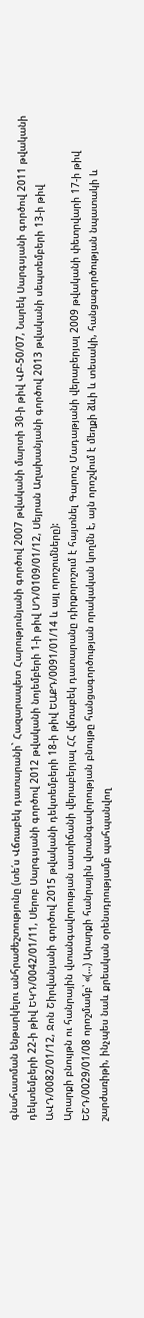գնահատման ենթարկելու անհրաժեշտությունը (տե՛ս Վճռաբեկ դատարանի` Հազարապետ Հարությունյանի գործով 2007 թվականի մարտի 30-ի թիվ ՎԲ-50/07, Նարեկ Սարգսյանի գործով 2011 թվականի դեկտեմբերի 22-ի թիվ ԵԿԴ/0042/01/11, Սերոբ Սարգսյանի գործով 2012 թվականի նոյեմբերի 1-ի թիվ ՍԴ/0109/01/12, Սեյրան Աղախանյանի գործով 2013 թվականի սեպտեմբերի 13-ի թիվ ԱՎԴ/0082/01/12, Ջոն Շիրվանյանի գործով 2015 թվականի դեկտեմբերի 18-ի թիվ ԵԱՔԴ/0091/01/14 և այլ որոշումները):
Արարքի բնույթն ու հանրային վտանգավորության աստիճանի վերաբերյալ ՀՀ վճռաբեկ դատարանը դիրքորոշում է հայտնել Գարուշ Մադաթյանի վերաբերյալ 2009 թվականի փետրվարի 17-ի թիվ ԵՇԴ/0029/01/08 որոշմամբ՝ «(…) Արարքի հանրային վտանգավորության բնույթը հանցագործության որակական կողմն է, այն որոշվում է մեղքի ձևի և տեսակի, հանցագործության նպատակի և շարժառիթի, ինչպես նաև քրեական օրենսդրությամբ պահպանվող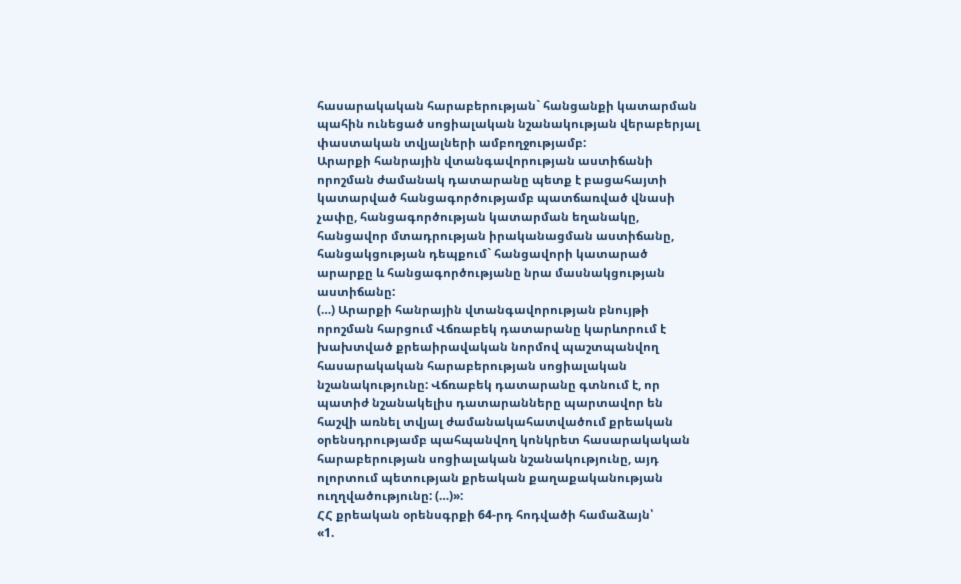հասարակական հարաբերության` հանցանքի կատարման պահին ունեցած սոցիալական նշանակության վերաբերյալ փաստական տվյալների ամբողջությամբ:
Արարքի հանրային վտանգավորության աստիճանի որոշման ժամանակ դատարանը պետք է բացահայտի կատարված հանցագործությամբ պատճառված վնասի չափը, հանցագործության կատարման եղանակը, հանցավոր մտադրության իրականացման աստիճանը, հանցակցության դեպքում` հանցավորի կատարած արարքը և հանցագործությանը նրա մասնակցության աստիճանը:
(…) Արարքի հանրային վտանգավորության բնույթի որոշման հարցում Վճռաբեկ դատարանը կարևորում է խախտված քրեաիրավական նորմով պաշտպանվող հասարակական հարաբերության սոցիալական նշանակությունը: Վճռաբեկ դատարանը գտնում է, որ պատիժ նշանակելիս դատարանները պարտավոր են հաշվի առնել տվյալ ժամանակահատվածում քրեական օրենսդրությամբ պահպանվող կոնկրետ հասարակական հարաբերության սոցիալական նշանակությունը, այդ ոլորտում պետության քրեական քաղաքականության ուղղվածությունը: (…)»:
ՀՀ քրեական օրենսգրքի 64-րդ հոդվածի համաձայն՝
«1.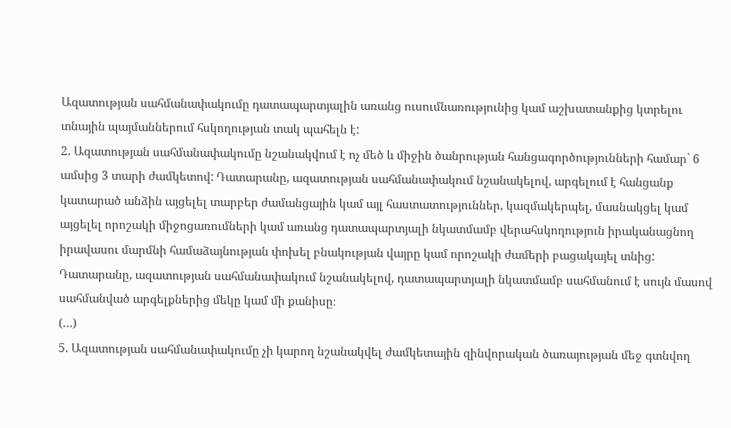Ազատության սահմանափակումը դատապարտյալին առանց ուսումնառությունից կամ աշխատանքից կտրելու տնային պայմաններում հսկողության տակ պահելն է:
2. Ազատության սահմանափակումը նշանակվում է ոչ մեծ և միջին ծանրության հանցագործությունների համար` 6 ամսից 3 տարի ժամկետով: Դատարանը, ազատության սահմանափակում նշանակելով, արգելում է հանցանք կատարած անձին այցելել տարբեր ժամանցային կամ այլ հաստատություններ, կազմակերպել, մասնակցել կամ այցելել որոշակի միջոցառումների կամ առանց դատապարտյալի նկատմամբ վերահսկողություն իրականացնող իրավասու մարմնի համաձայնության փոխել բնակության վայրը կամ որոշակի ժամերի բացակայել տնից: Դատարանը, ազատության սահմանափակում նշանակելով, դատապարտյալի նկատմամբ սահմանում է սույն մասով սահմանված արգելքներից մեկը կամ մի քանիսը։
(…)
5. Ազատության սահմանափակումը չի կարող նշանակվել ժամկետային զինվորական ծառայության մեջ գտնվող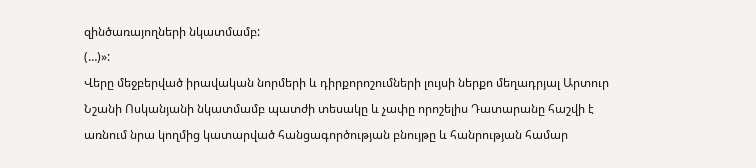զինծառայողների նկատմամբ:
(…)»:
Վերը մեջբերված իրավական նորմերի և դիրքորոշումների լույսի ներքո մեղադրյալ Արտուր Նշանի Ոսկանյանի նկատմամբ պատժի տեսակը և չափը որոշելիս Դատարանը հաշվի է առնում նրա կողմից կատարված հանցագործության բնույթը և հանրության համար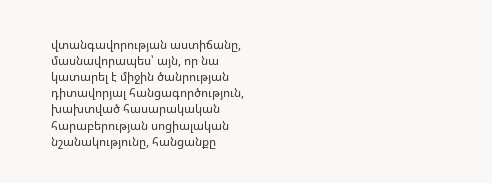վտանգավորության աստիճանը, մասնավորապես՝ այն, որ նա կատարել է միջին ծանրության դիտավորյալ հանցագործություն, խախտված հասարակական հարաբերության սոցիալական նշանակությունը, հանցանքը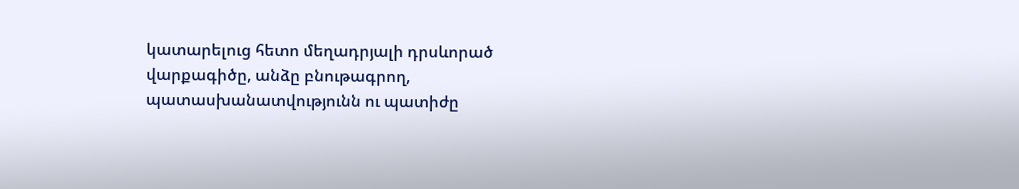կատարելուց հետո մեղադրյալի դրսևորած վարքագիծը, անձը բնութագրող, պատասխանատվությունն ու պատիժը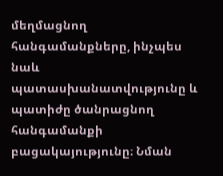մեղմացնող հանգամանքները, ինչպես նաև պատասխանատվությունը և պատիժը ծանրացնող հանգամանքի բացակայությունը։ Նման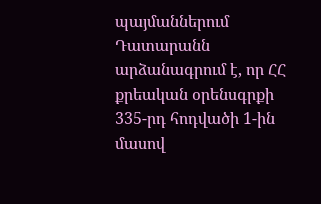պայմաններում Դատարանն արձանագրում է, որ ՀՀ քրեական օրենսգրքի 335-րդ հոդվածի 1-ին մասով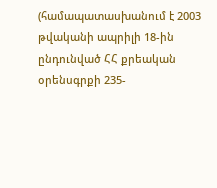(համապատասխանում է 2003 թվականի ապրիլի 18-ին ընդունված ՀՀ քրեական օրենսգրքի 235-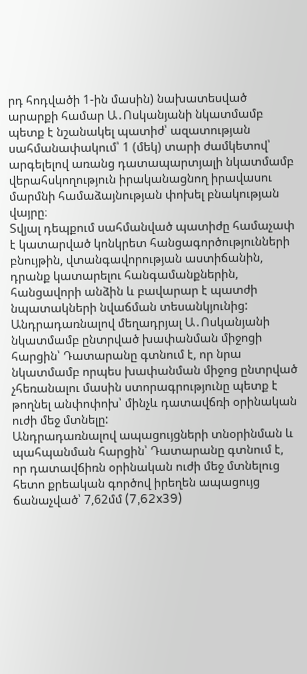րդ հոդվածի 1-ին մասին) նախատեսված արարքի համար Ա․Ոսկանյանի նկատմամբ պետք է նշանակել պատիժ՝ ազատության սահմանափակում՝ 1 (մեկ) տարի ժամկետով՝ արգելելով առանց դատապարտյալի նկատմամբ վերահսկողություն իրականացնող իրավասու մարմնի համաձայնության փոխել բնակության վայրը։
Տվյալ դեպքում սահմանված պատիժը համաչափ է կատարված կոնկրետ հանցագործությունների բնույթին, վտանգավորության աստիճանին, դրանք կատարելու հանգամանքներին, հանցավորի անձին և բավարար է պատժի նպատակների նվաճման տեսանկյունից:
Անդրադառնալով մեղադրյալ Ա․Ոսկանյանի նկատմամբ ընտրված խափանման միջոցի հարցին՝ Դատարանը գտնում է, որ նրա նկատմամբ որպես խափանման միջոց ընտրված չհեռանալու մասին ստորագրությունը պետք է թողնել անփոփոխ՝ մինչև դատավճռի օրինական ուժի մեջ մտնելը:
Անդրադառնալով ապացույցների տնօրինման և պահպանման հարցին՝ Դատարանը գտնում է, որ դատավճիռն օրինական ուժի մեջ մտնելուց հետո քրեական գործով իրեղեն ապացույց ճանաչված՝ 7,62մմ (7,62x39)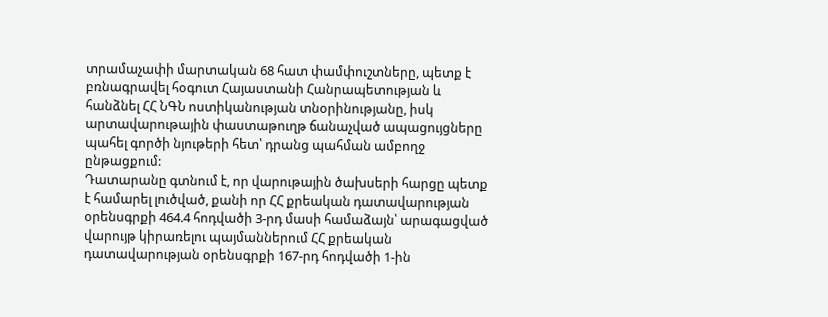տրամաչափի մարտական 68 հատ փամփուշտները, պետք է բռնագրավել հօգուտ Հայաստանի Հանրապետության և հանձնել ՀՀ ՆԳՆ ոստիկանության տնօրինությանը, իսկ արտավարութային փաստաթուղթ ճանաչված ապացույցները պահել գործի նյութերի հետ՝ դրանց պահման ամբողջ ընթացքում:
Դատարանը գտնում է, որ վարութային ծախսերի հարցը պետք է համարել լուծված, քանի որ ՀՀ քրեական դատավարության օրենսգրքի 464.4 հոդվածի 3-րդ մասի համաձայն՝ արագացված վարույթ կիրառելու պայմաններում ՀՀ քրեական դատավարության օրենսգրքի 167-րդ հոդվածի 1-ին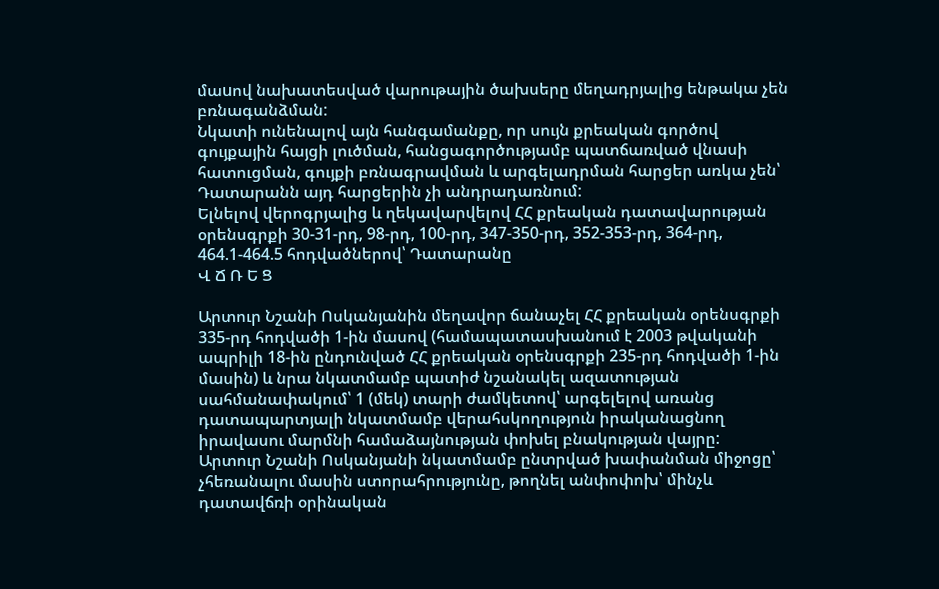մաuով նախատեսված վարութային ծախսերը մեղադրյալից ենթակա չեն բռնագանձման:
Նկատի ունենալով այն հանգամանքը, որ սույն քրեական գործով գույքային հայցի լուծման, հանցագործությամբ պատճառված վնասի հատուցման, գույքի բռնագրավման և արգելադրման հարցեր առկա չեն՝ Դատարանն այդ հարցերին չի անդրադառնում:
Ելնելով վերոգրյալից և ղեկավարվելով ՀՀ քրեական դատավարության օրենսգրքի 30-31-րդ, 98-րդ, 100-րդ, 347-350-րդ, 352-353-րդ, 364-րդ, 464.1-464.5 հոդվածներով՝ Դատարանը
Վ Ճ Ռ Ե Ց

Արտուր Նշանի Ոսկանյանին մեղավոր ճանաչել ՀՀ քրեական օրենսգրքի 335-րդ հոդվածի 1-ին մասով (համապատասխանում է 2003 թվականի ապրիլի 18-ին ընդունված ՀՀ քրեական օրենսգրքի 235-րդ հոդվածի 1-ին մասին) և նրա նկատմամբ պատիժ նշանակել ազատության սահմանափակում՝ 1 (մեկ) տարի ժամկետով՝ արգելելով առանց դատապարտյալի նկատմամբ վերահսկողություն իրականացնող իրավասու մարմնի համաձայնության փոխել բնակության վայրը:
Արտուր Նշանի Ոսկանյանի նկատմամբ ընտրված խափանման միջոցը՝ չհեռանալու մասին ստորահրությունը, թողնել անփոփոխ՝ մինչև դատավճռի օրինական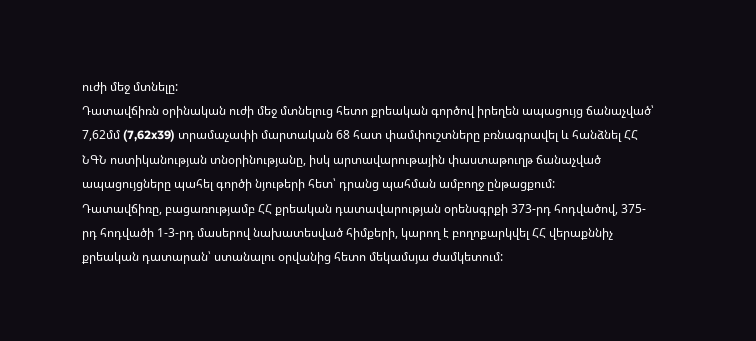ուժի մեջ մտնելը:
Դատավճիռն օրինական ուժի մեջ մտնելուց հետո քրեական գործով իրեղեն ապացույց ճանաչված՝ 7,62մմ (7,62x39) տրամաչափի մարտական 68 հատ փամփուշտները բռնագրավել և հանձնել ՀՀ ՆԳՆ ոստիկանության տնօրինությանը, իսկ արտավարութային փաստաթուղթ ճանաչված ապացույցները պահել գործի նյութերի հետ՝ դրանց պահման ամբողջ ընթացքում:
Դատավճիռը, բացառությամբ ՀՀ քրեական դատավարության օրենսգրքի 373-րդ հոդվածով, 375-րդ հոդվածի 1-3-րդ մասերով նախատեսված հիմքերի, կարող է բողոքարկվել ՀՀ վերաքննիչ քրեական դատարան՝ ստանալու օրվանից հետո մեկամսյա ժամկետում: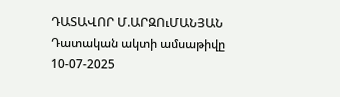ԴԱՏԱՎՈՐ Մ.ԱՐԶՈւՄԱՆՅԱՆ
Դատական ակտի ամսաթիվը 10-07-2025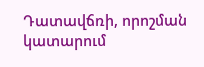Դատավճռի, որոշման կատարում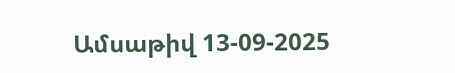Ամսաթիվ 13-09-2025